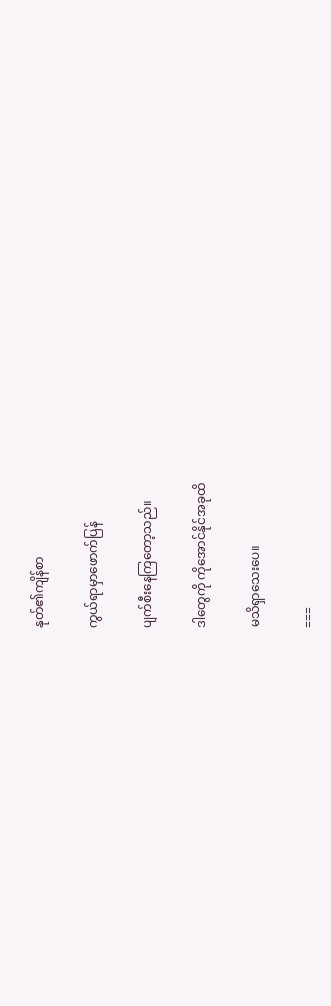နုတ်၏ကျိန်စာ

ကွယ်ရာမှာဖောက်ပြန်

ပျက်စီးနေကြတော့သည်။

ဒါတွေကို ကိုအောင်နိုင်အခုထိ

မသိရှာသေးပေ။

===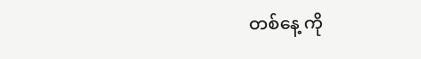တစ်နေ့ ကို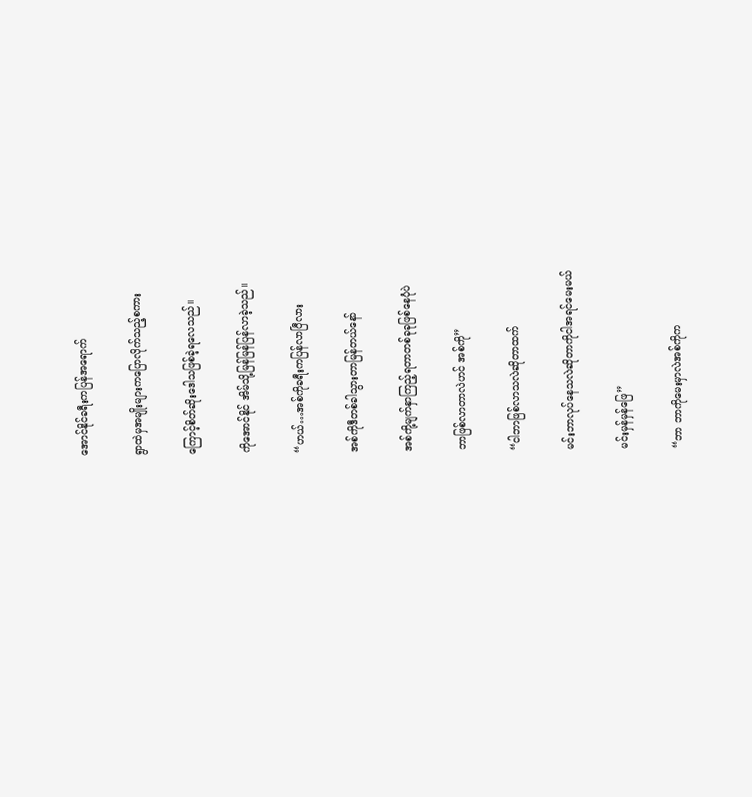အောင်နိုင်ခရီးကပြန်အရောက်

ရွာထဲမှအမျိုးများကပြောလိုက်သည့်စကား

ကြောင့်စိတ်ဆိုးဒေါသဖြစ်ခဲ့ရလေသည်။

ကိုအောင်နိုင် အိမ်သို့မြန်မြန်ပြန်လာခဲ့သည်။

“ဟယ်…အစ်ကိုခရီးကပြန်လာပြီလား

အစ်ကိုဒီတစ်ခါသွားတာမြန်တယ်နော်

အစ်ကို့မျက်နှာကြည့်ရတာတစ်ခုခုဖြစ်နေပုံပဲ

ဘာဖြစ်လာတာလဲဟင် အစ်ကို”

“ငါဘာဖြစ်လာသလဲဆိုတာထက်

မင်းဘာလုပ်နေသလဲဆိုတာကိုငါအရင်မေးမယ်

မင်းမှန်မှန်ဖြေ”

“ဘာ ဘာကိုမေးမှာလဲအစ်ကိုက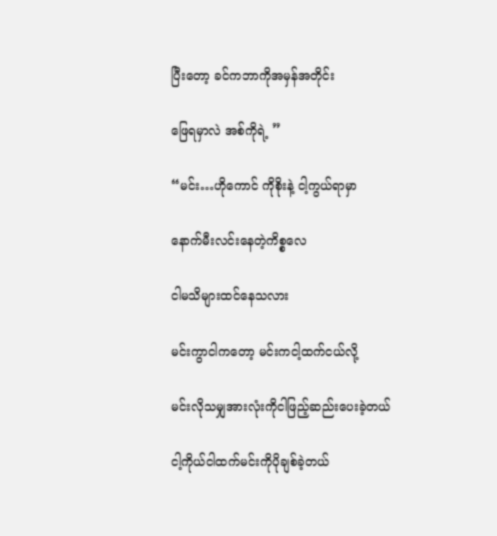ပြီးတော့ ခင်ကဘာကိုအမှန်အတိုင်း

ဖြေရမှာလဲ အစ်ကိုရဲ့ ”

“မင်း…ဟိုကောင် ကိုစိုးနဲ့ ငါ့ကွယ်ရာမှာ

နောက်မီးလင်းနေတဲ့ကိစ္စလေ

ငါမသိများထင်နေသလား

မင်းကွာငါကတော့ မင်းကငါ့ထက်ငယ်လို့

မင်းလိုသမျှအားလုံးကိုငါဖြည့်ဆည်းပေးခဲ့တယ်

ငါ့ကိုယ်ငါထက်မင်းကိုပိုချစ်ခဲ့တယ်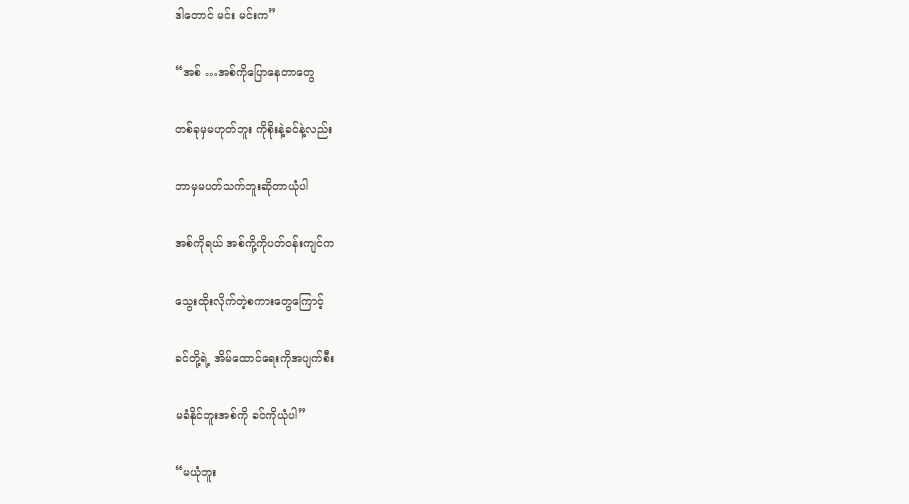ဒါတောင် မင်း မင်းက”

“အစ် …အစ်ကိုပြောနေတာတွေ

တစ်ခုမှမဟုတ်ဘူး ကိုစိုးနဲ့ခင်နဲ့လည်း

ဘာမှမပတ်သက်ဘူးဆိုတာယုံပါ

အစ်ကိုရယ် အစ်ကို့ကိုပတ်ဝန်းကျင်က

သွေးထိုးလိုက်တဲ့စကားတွေကြောင့်

ခင်တို့ရဲ့ အိမ်ထောင်ရေးကိုအပျက်စီး

မခံနိုင်ဘူးအစ်ကို ခင်ကိုယုံပါ”

“မယုံဘူး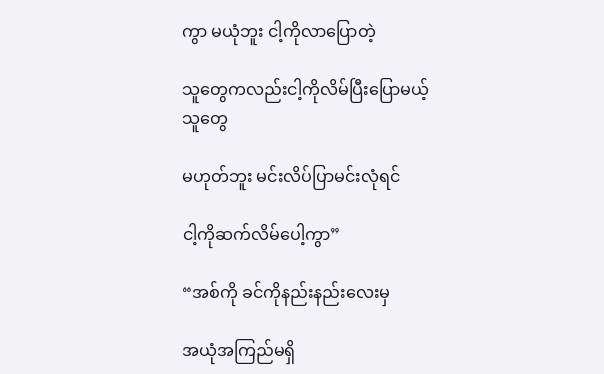ကွာ မယုံဘူး ငါ့ကိုလာပြောတဲ့

သူတွေကလည်းငါ့ကိုလိမ်ပြီးပြောမယ့်သူတွေ

မဟုတ်ဘူး မင်းလိပ်ပြာမင်းလုံရင်

ငါ့ကိုဆက်လိမ်ပေါ့ကွာ”

“အစ်ကို ခင်ကိုနည်းနည်းလေးမှ

အယုံအကြည်မရှိ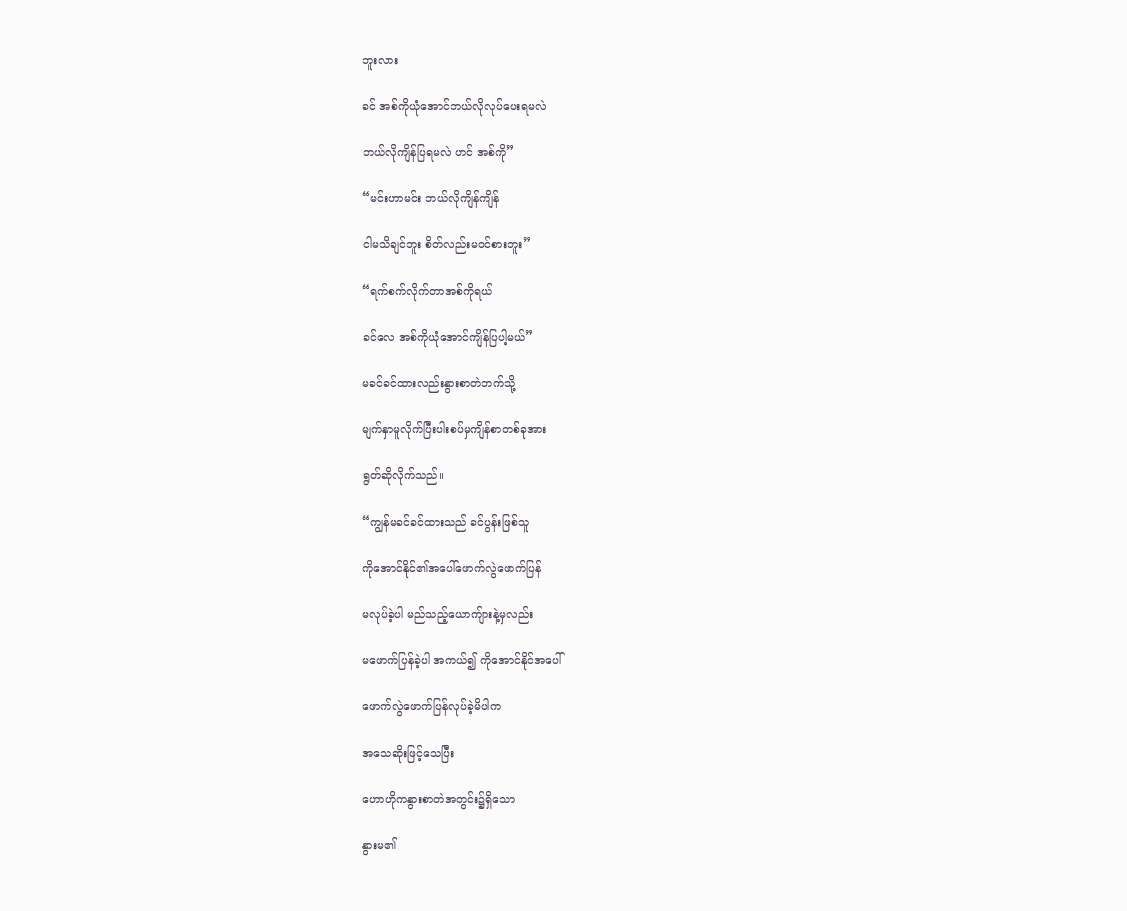ဘူးလား

ခင် အစ်ကိုယုံအောင်ဘယ်လိုလုပ်ပေးရမလဲ

ဘယ်လိုကျိန်ပြရမလဲ ဟင် အစ်ကို”

“မင်းဟာမင်း ဘယ်လိုကျိန်ကျိန်

ငါမသိချင်ဘူး စိတ်လည်းမဝင်စားဘူး”

“ရက်စက်လိုက်တာအစ်ကိုရယ်

ခင်လေ အစ်ကိုယုံအောင်ကျိန်ပြပါ့မယ်”

မခင်ခင်ထားလည်းနွားစာတဲဘက်သို့

မျက်နှာမူလိုက်ပြီးပါးစပ်မှကျိန်စာတစ်ခုအား

ရွတ်ဆိုလိုက်သည်။

“ကျွန်မခင်ခင်ထားသည် ခင်ပွန်းဖြစ်သူ

ကိုအောင်နိုင်၏အပေါ်ဖောက်လွဲဖောက်ပြန်

မလုပ်ခဲ့ပါ မည်သည့်ယောကျ်ားနဲ့မှလည်း

မဖောက်ပြန်ခဲ့ပါ အကယ်၍ ကိုအောင်နိုင်အပေါ်

ဖောက်လွဲဖောက်ပြန်လုပ်ခဲ့မိပါက

အသေဆိုးဖြင့်သေပြီး

ဟောဟိုကနွားစာတဲအတွင်း၌ရှိသော

နွားမ၏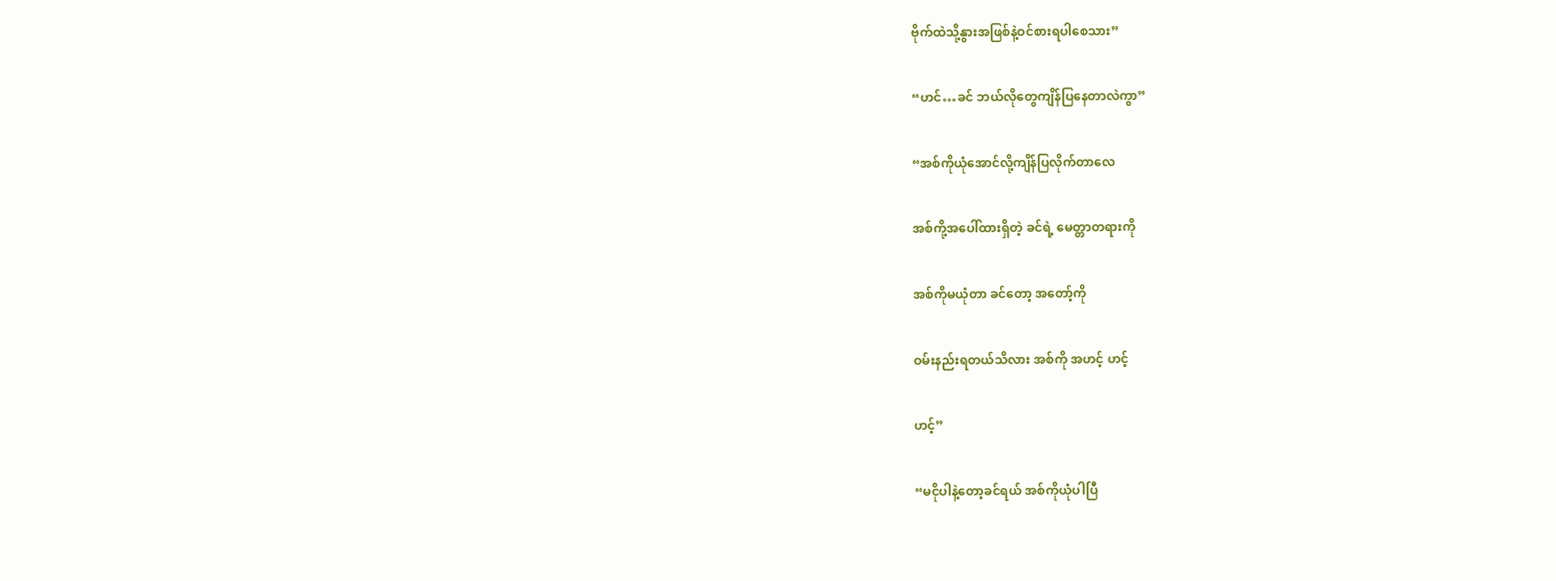ဗိုက်ထဲသို့နွားအဖြစ်နဲ့ဝင်စားရပါစေသား”

“ဟင်…ခင် ဘယ်လိုတွေကျိန်ပြနေတာလဲကွာ”

“အစ်ကိုယုံအောင်လို့ကျိန်ပြလိုက်တာလေ

အစ်ကို့အပေါ်ထားရှိတဲ့ ခင်ရဲ့ မေတ္တာတရားကို

အစ်ကိုမယုံတာ ခင်တော့ အတော့်ကို

ဝမ်းနည်းရတယ်သိလား အစ်ကို အဟင့် ဟင့်

ဟင့်”

“မငိုပါနဲ့တော့ခင်ရယ် အစ်ကိုယုံပါပြီ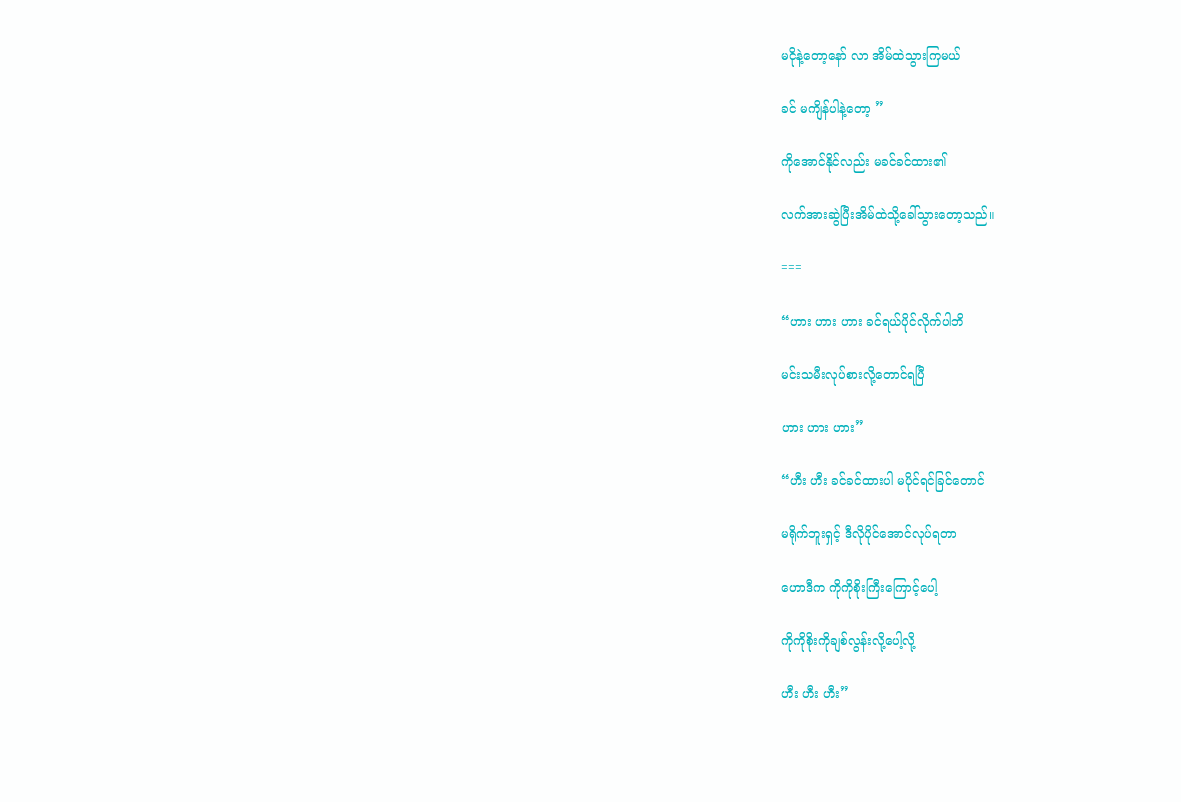မငိုနဲ့တော့နော် လာ အိမ်ထဲသွားကြမယ်

ခင် မကျိန်ပါနဲ့တော့ ”

ကိုအောင်နိုင်လည်း မခင်ခင်ထား၏

လက်အားဆွဲပြီးအိမ်ထဲသို့ခေါ်သွားတော့သည်။

===

“ဟား ဟား ဟား ခင်ရယ်ပိုင်လိုက်ပါဘိ

မင်းသမီးလုပ်စားလို့တောင်ရပြီ

ဟား ဟား ဟား”

“ဟီး ဟီး ခင်ခင်ထားပါ မပိုင်ရင်ခြင်တောင်

မရိုက်ဘူးရှင့် ဒီလိုပိုင်အောင်လုပ်ရတာ

ဟောဒီက ကိုကိုစိုးကြီးကြောင့်ပေါ့

ကိုကိုစိုးကိုချစ်လွန်းလို့ပေါ့လို့

ဟီး ဟီး ဟီး”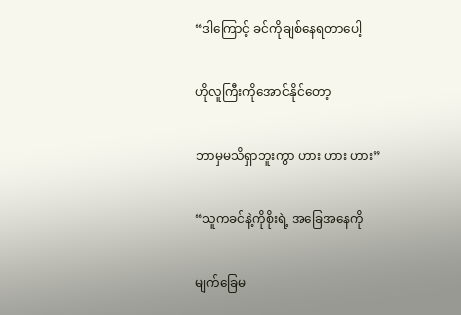“ဒါကြောင့် ခင်ကိုချစ်နေရတာပေါ့

ဟိုလူကြီးကိုအောင်နိုင်တော့

ဘာမှမသိရှာဘူးကွာ ဟား ဟား ဟား”

“သူကခင်နဲ့ကိုစိုးရဲ့ အခြေအနေကို

မျက်ခြေမ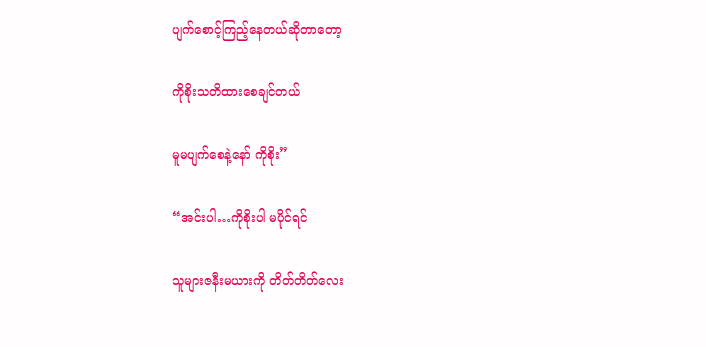ပျက်စောင့်ကြည့်နေတယ်ဆိုတာတော့

ကိုစိုးသတိထားစေချင်တယ်

မူမပျက်စေနဲ့နော် ကိုစိုး”

“အင်းပါ…ကိုစိုးပါ မပိုင်ရင်

သူများဇနီးမယားကို တိတ်တိတ်လေး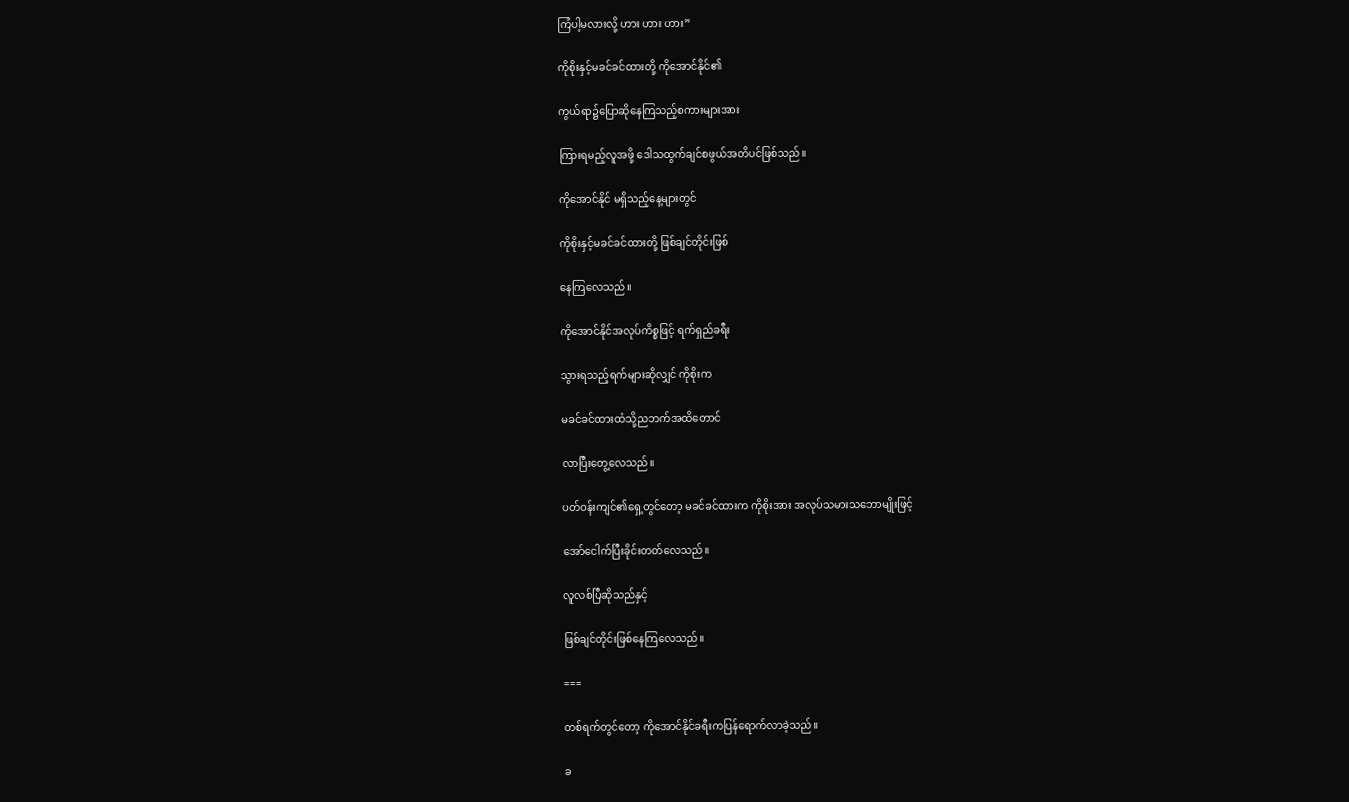ကြံပါ့မလားလို့ ဟား ဟား ဟား”

ကိုစိုးနှင့်မခင်ခင်ထားတို့ ကိုအောင်နိုင်၏

ကွယ်ရာ၌ပြောဆိုနေကြသည့်စကားများအား

ကြားရမည့်လူအဖို့ ဒေါသထွက်ချင်စဖွယ်အတိပင်ဖြစ်သည်။

ကိုအောင်နိုင် မရှိသည့်နေ့များတွင်

ကိုစိုးနှင့်မခင်ခင်ထားတို့ ဖြစ်ချင်တိုင်းဖြစ်

နေကြလေသည်။

ကိုအောင်နိုင်အလုပ်ကိစ္စဖြင့် ရက်ရှည်ခရီး

သွားရသည့်ရက်များဆိုလျှင် ကိုစိုးက

မခင်ခင်ထားထံသို့ညဘက်အထိတောင်

လာပြီးတွေ့လေသည်။

ပတ်ဝန်းကျင်၏ရှေ့တွင်တော့ မခင်ခင်ထားက ကိုစိုးအား အလုပ်သမားသဘောမျိုးဖြင့်

အော်ငေါက်ပြီးခိုင်းတတ်လေသည်။

လူလစ်ပြီဆိုသည်နှင့်

ဖြစ်ချင်တိုင်းဖြစ်နေကြလေသည်။

===

တစ်ရက်တွင်တော့ ကိုအောင်နိုင်ခရီးကပြန်ရောက်လာခဲ့သည်။

ခ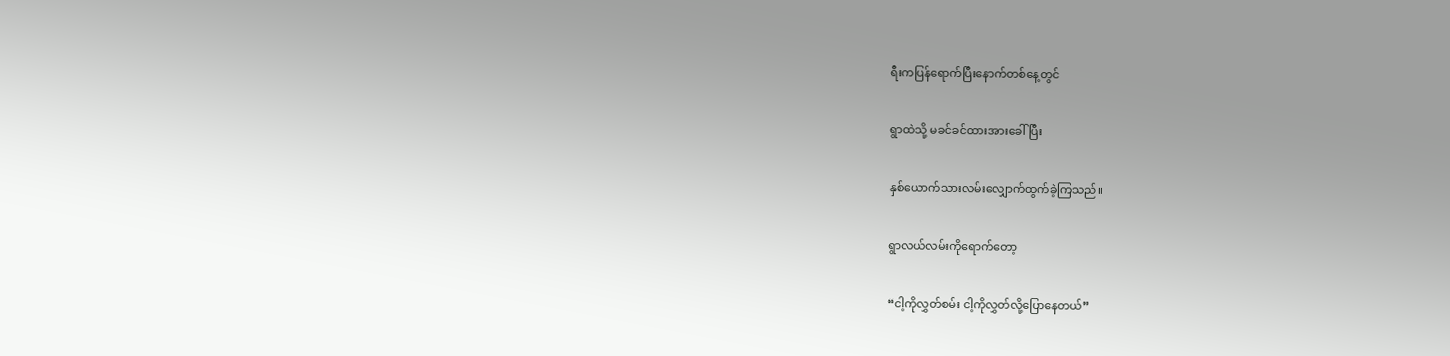ရီးကပြန်ရောက်ပြီးနောက်တစ်နေ့တွင်

ရွာထဲသို့ မခင်ခင်ထားအားခေါ်ပြီး

နှစ်ယောက်သားလမ်းလျှောက်ထွက်ခဲ့ကြသည်။

ရွာလယ်လမ်းကိုရောက်တော့

“ငါ့ကိုလွှတ်စမ်း ငါ့ကိုလွှတ်လို့ပြောနေတယ်”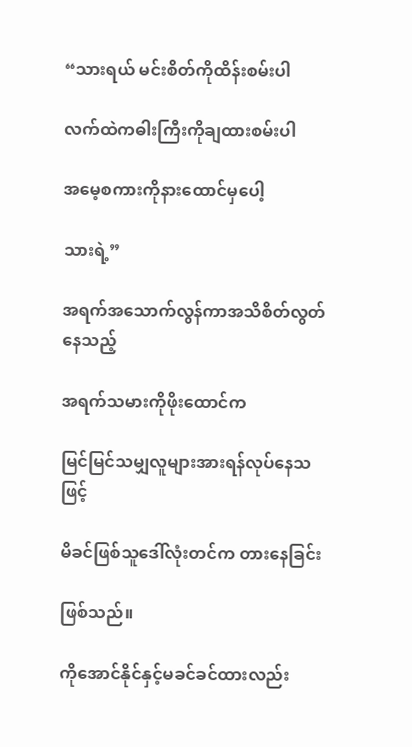“သားရယ် မင်းစိတ်ကိုထိန်းစမ်းပါ

လက်ထဲကဓါးကြီးကိုချထားစမ်းပါ

အမေ့စကားကိုနားထောင်မှပေါ့

သားရဲ့”

အရက်အသောက်လွန်ကာအသိစိတ်လွတ်နေသည့်

အရက်သမားကိုဖိုးထောင်က

မြင်မြင်သမျှလူများအားရန်လုပ်နေသဖြင့်

မိခင်ဖြစ်သူဒေါ်လုံးတင်က တားနေခြင်း

ဖြစ်သည်။

ကိုအောင်နိုင်နှင့်မခင်ခင်ထားလည်း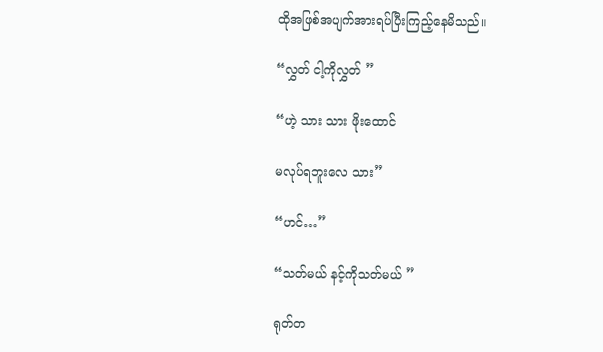ထိုအဖြစ်အပျက်အားရပ်ပြီးကြည့်နေမိသည်။

“လွှတ် ငါ့ကိုလွှတ် ”

“ဟဲ့ သား သား ဖိုးထောင်

မလုပ်ရဘူးလေ သား”

“ဟင်…”

“သတ်မယ် နင့်ကိုသတ်မယ် ”

ရုတ်တ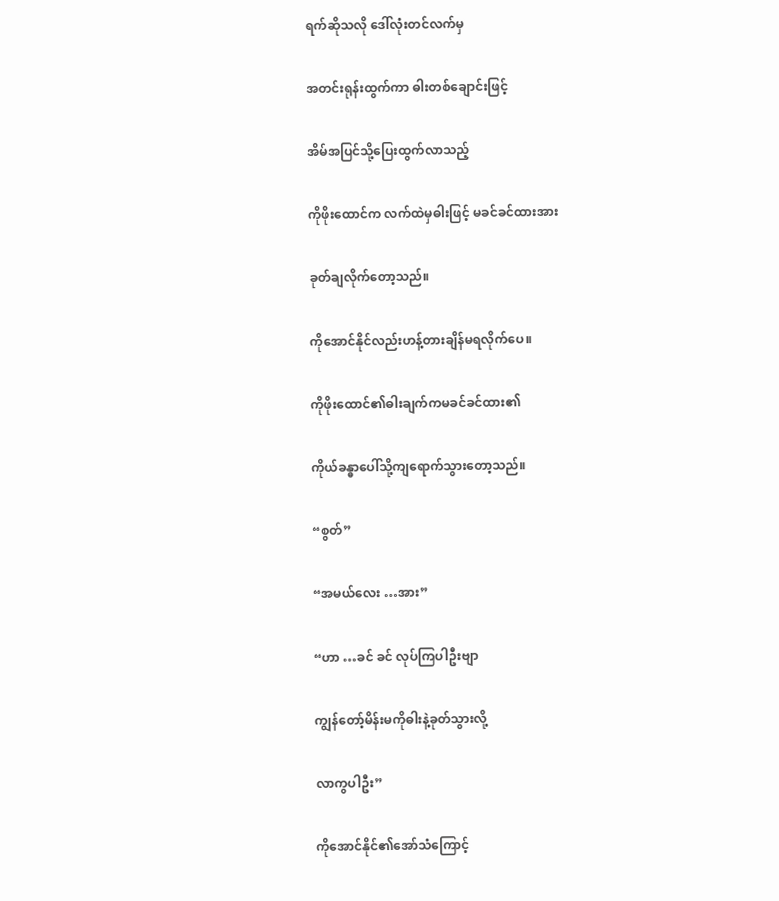ရက်ဆိုသလို ဒေါ်လုံးတင်လက်မှ

အတင်းရုန်းထွက်ကာ ဓါးတစ်ချောင်းဖြင့်

အိမ်အပြင်သို့ပြေးထွက်လာသည့်

ကိုဖိုးထောင်က လက်ထဲမှဓါးဖြင့် မခင်ခင်ထားအား

ခုတ်ချလိုက်တော့သည်။

ကိုအောင်နိုင်လည်းဟန့်တားချိန်မရလိုက်ပေ။

ကိုဖိုးထောင်၏ဓါးချက်ကမခင်ခင်ထား၏

ကိုယ်ခန္ဓာပေါ်သို့ကျရောက်သွားတော့သည်။

“စွတ်”

“အမယ်လေး …အား”

“ဟာ …ခင် ခင် လုပ်ကြပါဦးဗျာ

ကျွန်တော့်မိန်းမကိုဓါးနဲ့ခုတ်သွားလို့

လာကွပါဦး”

ကိုအောင်နိုင်၏အော်သံကြောင့်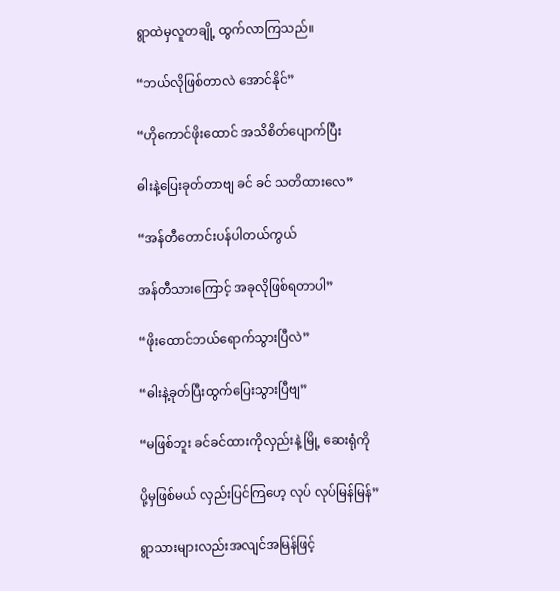ရွာထဲမှလူတချို့ ထွက်လာကြသည်။

“ဘယ်လိုဖြစ်တာလဲ အောင်နိုင်”

“ဟိုကောင်ဖိုးထောင် အသိစိတ်ပျောက်ပြီး

ဓါးနဲ့ပြေးခုတ်တာဗျ ခင် ခင် သတိထားလေ”

“အန်တီတောင်းပန်ပါတယ်ကွယ်

အန်တီသားကြောင့် အခုလိုဖြစ်ရတာပါ”

“ဖိုးထောင်ဘယ်ရောက်သွားပြီလဲ”

“ဓါးနဲ့ခုတ်ပြီးထွက်ပြေးသွားပြီဗျ”

“မဖြစ်ဘူး ခင်ခင်ထားကိုလှည်းနဲ့ မြို့ ဆေးရုံကို

ပို့မှဖြစ်မယ် လှည်းပြင်ကြဟေ့ လုပ် လုပ်မြန်မြန်”

ရွာသားများလည်းအလျင်အမြန်ဖြင့်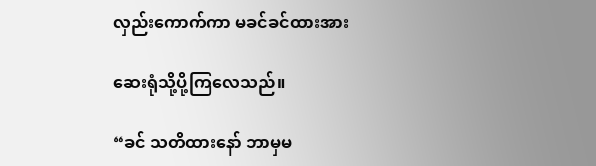လှည်းကောက်ကာ မခင်ခင်ထားအား

ဆေးရုံသို့ပို့ကြလေသည်။

“ခင် သတိထားနော် ဘာမှမ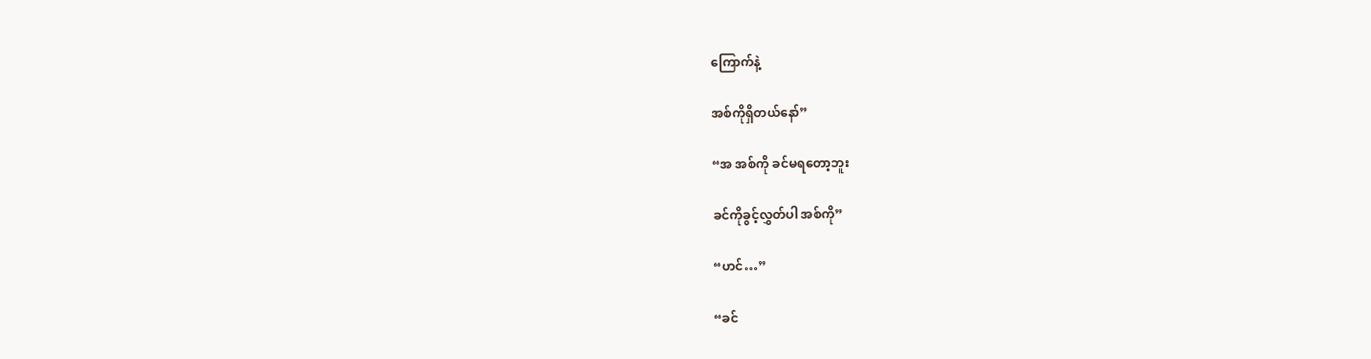ကြောက်နဲ့

အစ်ကိုရှိတယ်နော်”

“အ အစ်ကို ခင်မရတော့ဘူး

ခင်ကိုခွင့်လွှတ်ပါ အစ်ကို”

“ဟင်…”

“ခင်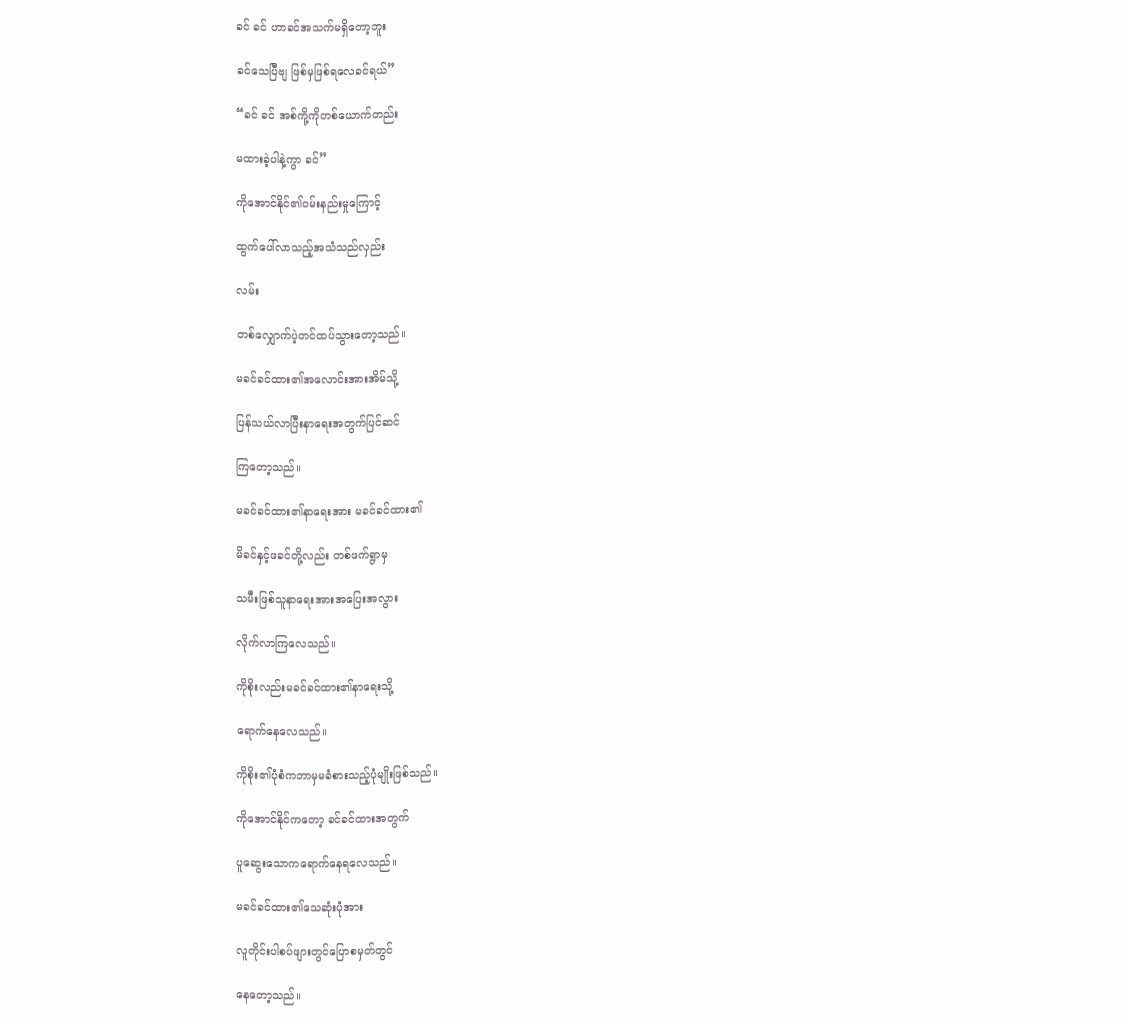ခင် ခင် ဟာခင်အသက်မရှိတော့ဘူး

ခင်သေပြီဗျ ဖြစ်မှဖြစ်ရလေခင်ရယ်”

“ခင် ခင် အစ်ကို့ကိုတစ်ယောက်တည်း

မထားခဲ့ပါနဲ့ကွာ ခင်”

ကိုအောင်နိုင်၏ဝမ်းနည်းမှုကြောင့်

ထွက်ပေါ်လာသည့်အသံသည်လှည်း

လမ်း

တစ်လျှောက်ပဲ့တင်ထပ်သွားတော့သည်။

မခင်ခင်ထား၏အလောင်းအားအိမ်သို့

ပြန်သယ်လာပြီးနာရေးအတွက်ပြင်ဆင်

ကြတော့သည်။

မခင်ခင်ထား၏နာရေးအား မခင်ခင်ထား၏

မိခင်နှင့်ဖခင်တို့လည်း တစ်ဖက်ရွာမှ

သမီးဖြစ်သူနာရေးအားအပြေးအလွား

လိုက်လာကြလေသည်။

ကိုစိုးလည်းမခင်ခင်ထား၏နာရေးသို့

ရောက်နေလေသည်။

ကိုစိုး၏ပုံစံကဘာမှမခံစားသည့်ပုံမျိုးဖြစ်သည်။

ကိုအောင်နိုင်ကတော့ ခင်ခင်ထားအတွက်

ပူဆွေးသောကရောက်နေရလေသည်။

မခင်ခင်ထား၏သေဆုံးပုံအား

လူတိုင်းပါစပ်ဖျားတွင်ပြောစမှတ်တွင်

နေတော့သည်။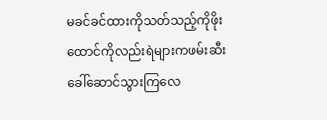မခင်ခင်ထားကိုသတ်သည့်ကိုဖိုးထောင်ကိုလည်းရဲများကဖမ်းဆီးခေါ်ဆောင်သွားကြလေ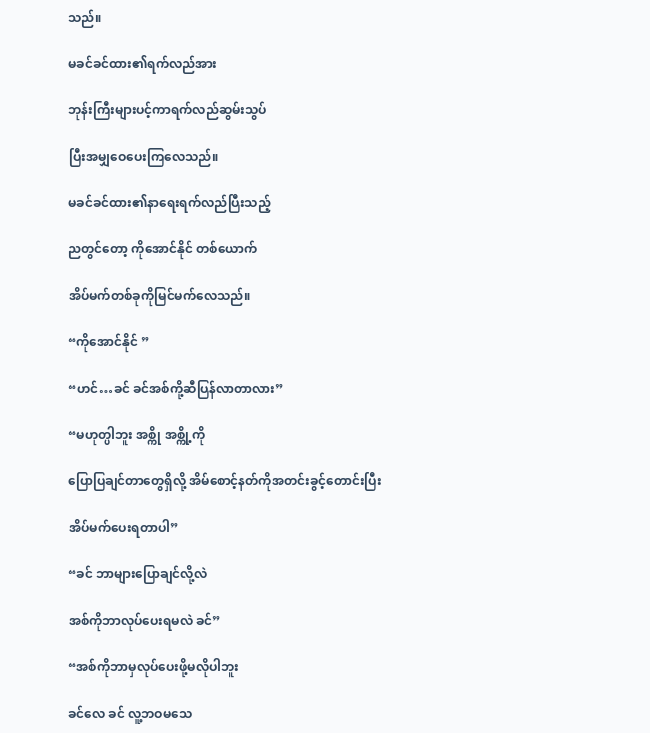သည်။

မခင်ခင်ထား၏ရက်လည်အား

ဘုန်းကြီးများပင့်ကာရက်လည်ဆွမ်းသွပ်

ပြီးအမျှဝေပေးကြလေသည်။

မခင်ခင်ထား၏နာရေးရက်လည်ပြီးသည့်

ညတွင်တော့ ကိုအောင်နိုင် တစ်ယောက်

အိပ်မက်တစ်ခုကိုမြင်မက်လေသည်။

“ကိုအောင်နိုင် ”

“ဟင်…ခင် ခင်အစ်ကို့ဆီပြန်လာတာလား”

“မဟုတ္ပါဘူး အစ္ကို အစ္ကို့ကို

ပြောပြချင်တာတွေရှိလို့ အိမ်စောင့်နတ်ကိုအတင်းခွင့်တောင်းပြီး

အိပ်မက်ပေးရတာပါ”

“ခင် ဘာများပြောချင်လို့လဲ

အစ်ကိုဘာလုပ်ပေးရမလဲ ခင်”

“အစ်ကိုဘာမှလုပ်ပေးဖို့မလိုပါဘူး

ခင်လေ ခင် လူ့ဘဝမသေ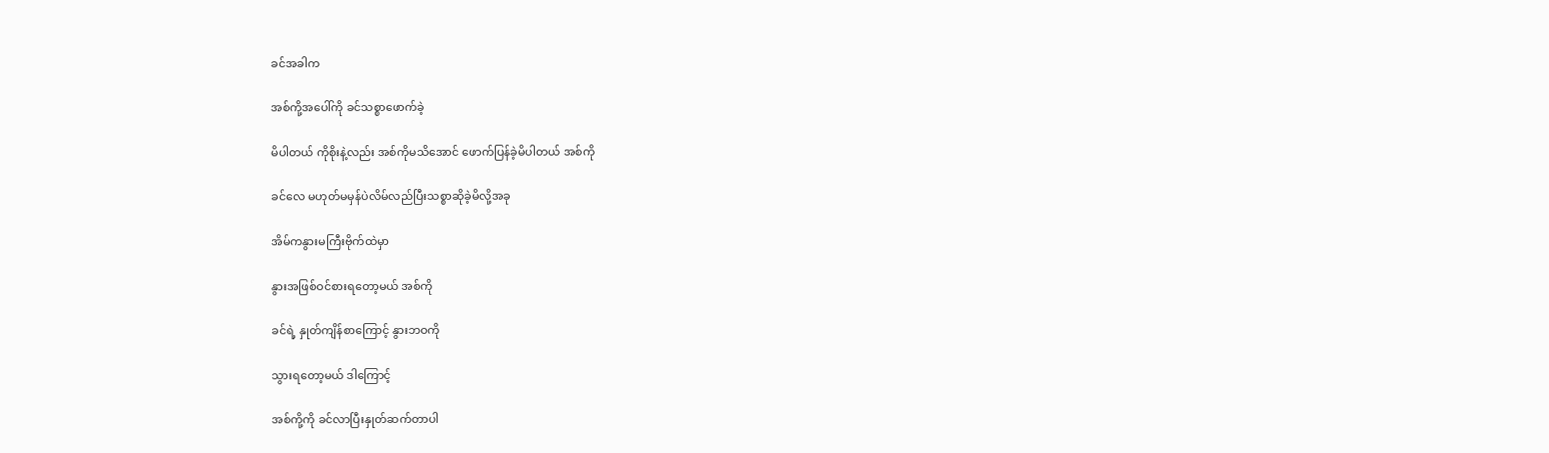ခင်အခါက

အစ်ကို့အပေါ်ကို ခင်သစ္စာဖောက်ခဲ့

မိပါတယ် ကိုစိုးနဲ့လည်း အစ်ကိုမသိအောင် ဖောက်ပြန်ခဲ့မိပါတယ် အစ်ကို

ခင်လေ မဟုတ်မမှန်ပဲလိမ်လည်ပြီးသစ္စာဆိုခဲ့မိလို့အခု

အိမ်ကနွားမကြီးဗိုက်ထဲမှာ

နွားအဖြစ်ဝင်စားရတော့မယ် အစ်ကို

ခင်ရဲ့ နှုတ်ကျိန်စာကြောင့် နွားဘဝကို

သွားရတော့မယ် ဒါကြောင့်

အစ်ကို့ကို ခင်လာပြီးနှုတ်ဆက်တာပါ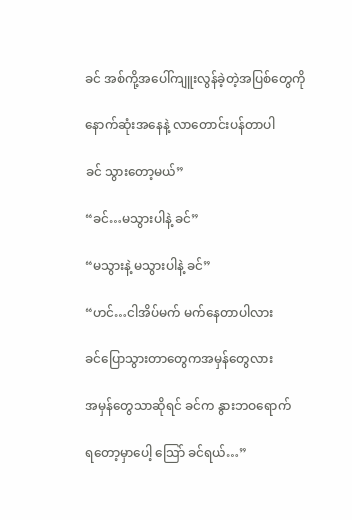ခင် အစ်ကို့အပေါ်ကျူးလွန်ခဲ့တဲ့အပြစ်တွေကို

နောက်ဆုံးအနေနဲ့ လာတောင်းပန်တာပါ

ခင် သွားတော့မယ်”

“ခင်…မသွားပါနဲ့ ခင်”

“မသွားနဲ့ မသွားပါနဲ့ ခင်”

“ဟင်…ငါအိပ်မက် မက်နေတာပါလား

ခင်ပြောသွားတာတွေကအမှန်တွေလား

အမှန်တွေသာဆိုရင် ခင်က နွားဘဝရောက်

ရတော့မှာပေါ့ သြော် ခင်ရယ်…”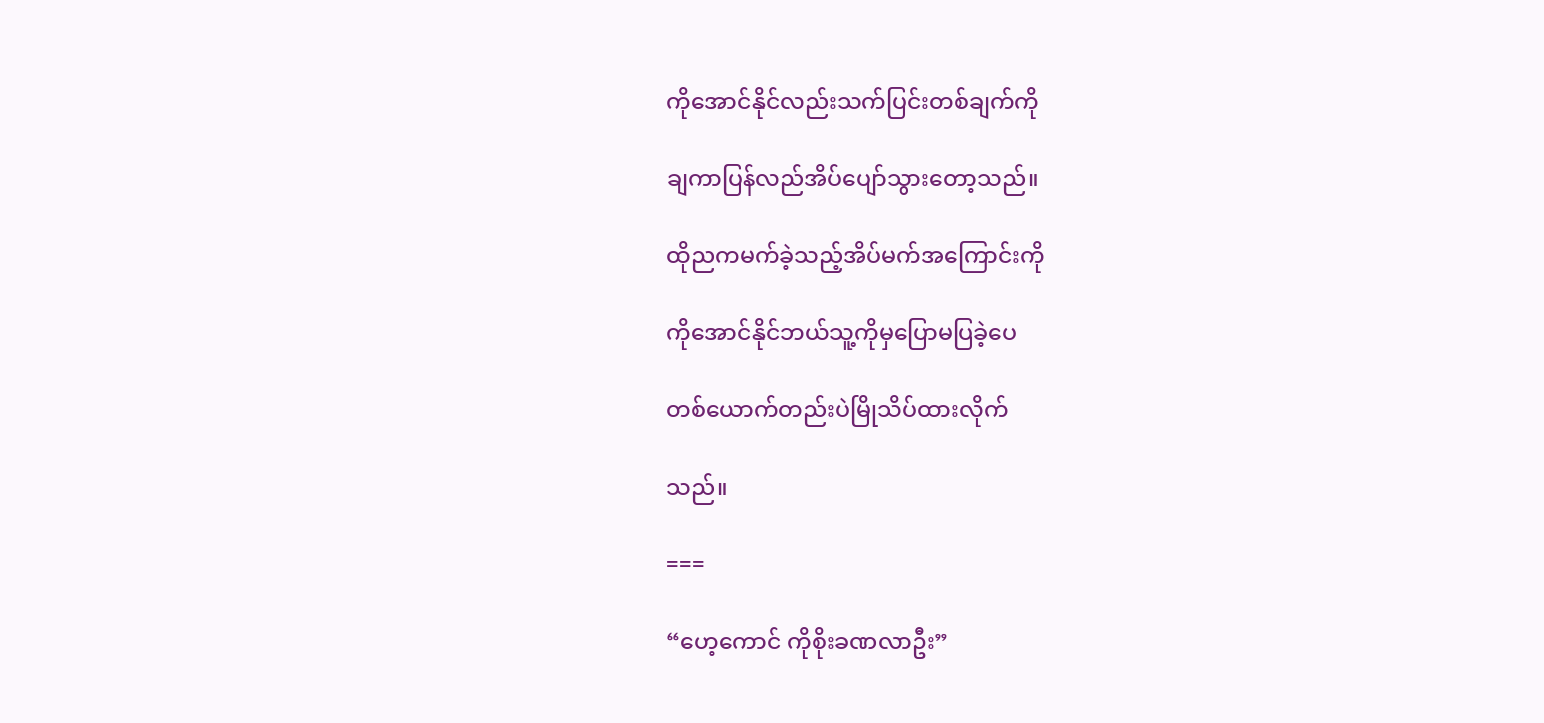ကိုအောင်နိုင်လည်းသက်ပြင်းတစ်ချက်ကို

ချကာပြန်လည်အိပ်ပျော်သွားတော့သည်။

ထိုညကမက်ခဲ့သည့်အိပ်မက်အကြောင်းကို

ကိုအောင်နိုင်ဘယ်သူ့ကိုမှပြောမပြခဲ့ပေ

တစ်ယောက်တည်းပဲမြိုသိပ်ထားလိုက်

သည်။

===

“ဟေ့ကောင် ကိုစိုးခဏလာဦး”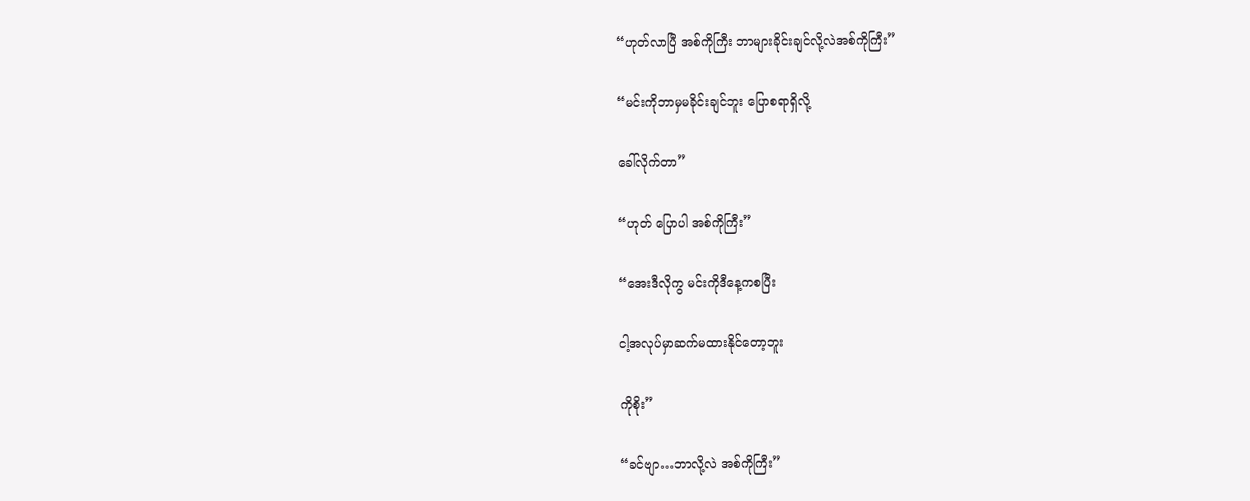“ဟုတ်လာပြီ အစ်ကိုကြီး ဘာများခိုင်းချင်လို့လဲအစ်ကိုကြီး”

“မင်းကိုဘာမှမခိုင်းချင်ဘူး ပြောစရာရှိလို့

ခေါ်လိုက်တာ”

“ဟုတ် ပြောပါ အစ်ကိုကြီး”

“အေးဒီလိုကွ မင်းကိုဒီနေ့ကစပြီး

ငါ့အလုပ်မှာဆက်မထားနိုင်တော့ဘူး

ကိုစိုး”

“ခင်ဗျာ…ဘာလို့လဲ အစ်ကိုကြီး”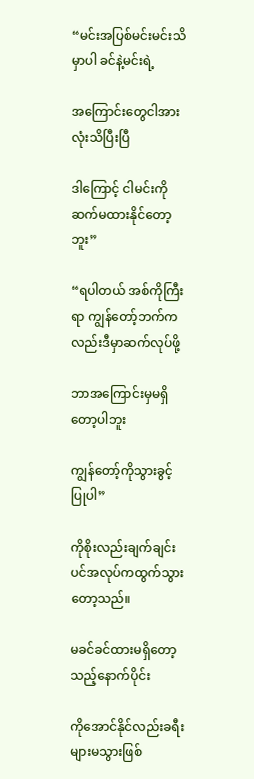“မင်းအပြစ်မင်းမင်းသိမှာပါ ခင်နဲ့မင်းရဲ့

အကြောင်းတွေငါအားလုံးသိပြီးပြီ

ဒါကြောင့် ငါမင်းကိုဆက်မထားနိုင်တော့ဘူး”

“ရပါတယ် အစ်ကိုကြီးရာ ကျွန်တော့်ဘက်ကလည်းဒီမှာဆက်လုပ်ဖို့

ဘာအကြောင်းမှမရှိတော့ပါဘူး

ကျွန်တော့်ကိုသွားခွင့်ပြုပါ”

ကိုစိုးလည်းချက်ချင်းပင်အလုပ်ကထွက်သွားတော့သည်။

မခင်ခင်ထားမရှိတော့သည့်နောက်ပိုင်း

ကိုအောင်နိုင်လည်းခရီးများမသွားဖြစ်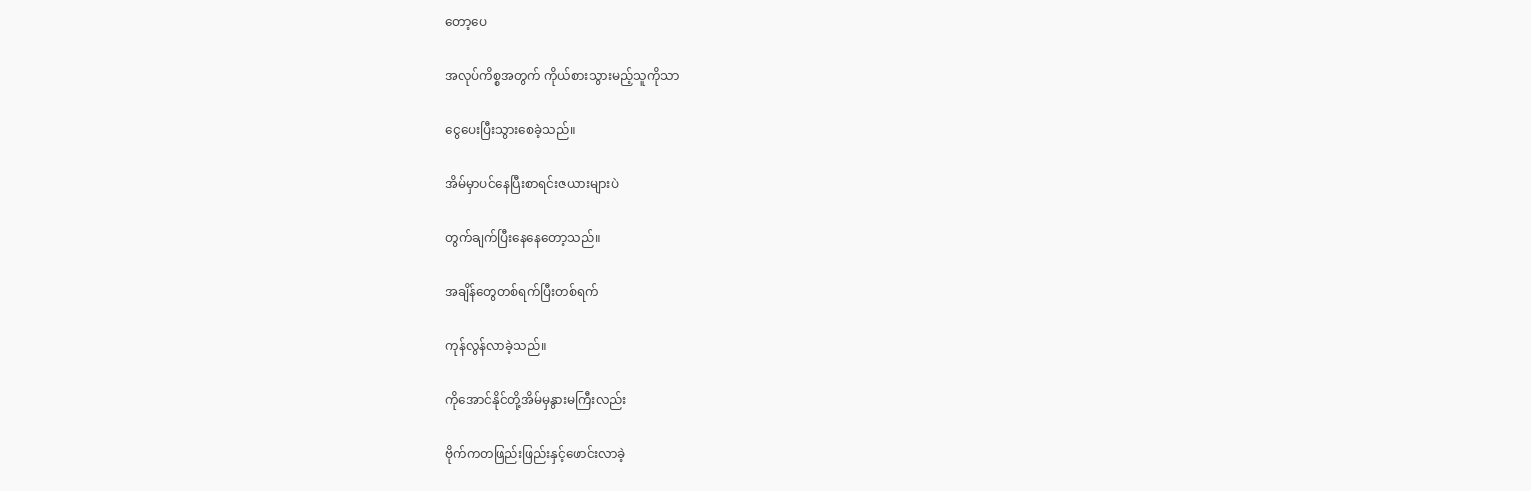တော့ပေ

အလုပ်ကိစ္စအတွက် ကိုယ်စားသွားမည့်သူကိုသာ

ငွေပေးပြီးသွားစေခဲ့သည်။

အိမ်မှာပင်နေပြီးစာရင်းဇယားများပဲ

တွက်ချက်ပြီးနေနေတော့သည်။

အချိန်တွေတစ်ရက်ပြီးတစ်ရက်

ကုန်လွန်လာခဲ့သည်။

ကိုအောင်နိုင်တို့အိမ်မှနွားမကြီးလည်း

ဗိုက်ကတဖြည်းဖြည်းနှင့်ဖောင်းလာခဲ့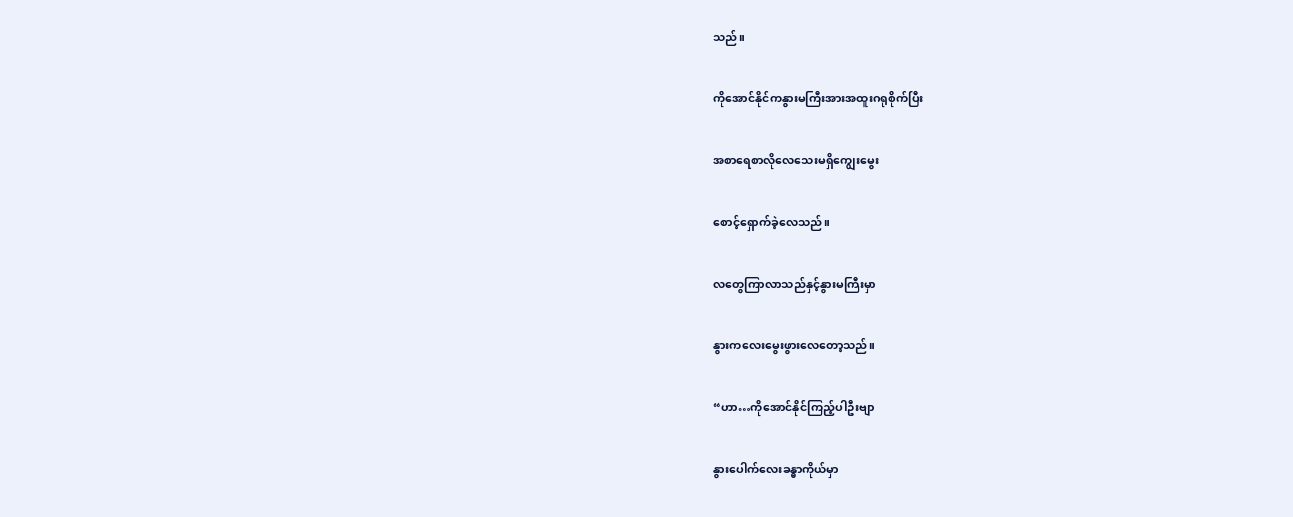သည်။

ကိုအောင်နိုင်ကနွားမကြီးအားအထူးဂရုစိုက်ပြီး

အစာရေစာလိုလေသေးမရှိကျွေးမွေး

စောင့်ရှောက်ခဲ့လေသည်။

လတွေကြာလာသည်နှင့်နွားမကြီးမှာ

နွားကလေးမွေးဖွားလေတော့သည်။

“ဟာ…ကိုအောင်နိုင်ကြည့်ပါဦးဗျာ

နွားပေါက်လေးခန္ဓာကိုယ်မှာ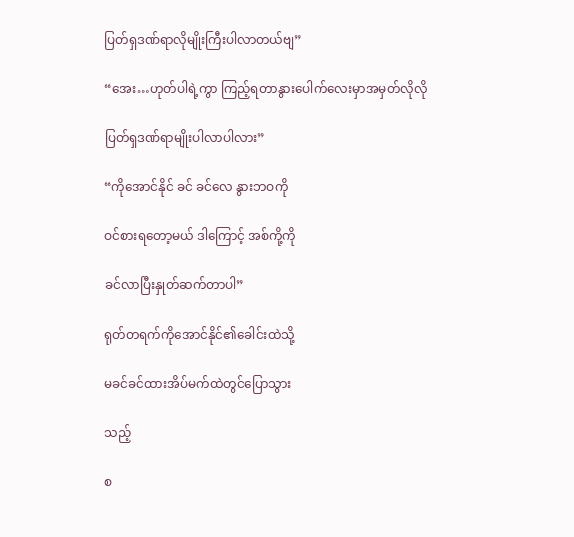ပြတ်ရှဒဏ်ရာလိုမျိုးကြီးပါလာတယ်ဗျ”

“အေး…ဟုတ်ပါရဲ့ကွာ ကြည့်ရတာနွားပေါက်လေးမှာအမှတ်လိုလို

ပြတ်ရှဒဏ်ရာမျိုးပါလာပါလား”

“ကိုအောင်နိုင် ခင် ခင်လေ နွားဘဝကို

ဝင်စားရတော့မယ် ဒါကြောင့် အစ်ကို့ကို

ခင်လာပြီးနှုတ်ဆက်တာပါ”

ရုတ်တရက်ကိုအောင်နိုင်၏ခေါင်းထဲသို့

မခင်ခင်ထားအိပ်မက်ထဲတွင်ပြောသွား

သည့်

စ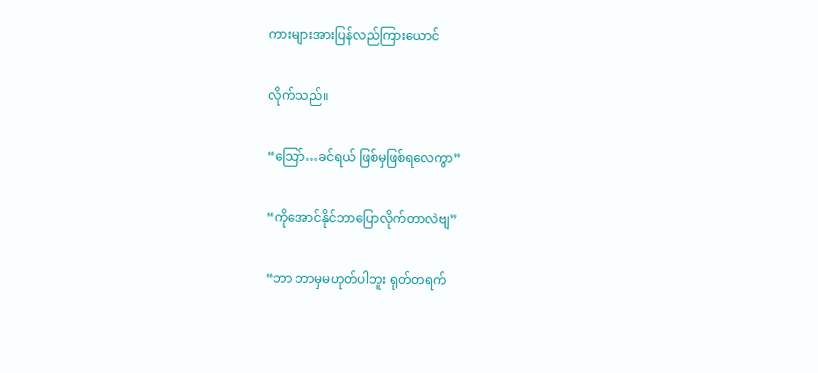ကားများအားပြန်လည်ကြားယောင်

လိုက်သည်။

“သြော်…ခင်ရယ် ဖြစ်မှဖြစ်ရလေကွာ”

“ကိုအောင်နိုင်ဘာပြောလိုက်တာလဲဗျ”

“ဘာ ဘာမှမဟုတ်ပါဘူး ရုတ်တရက်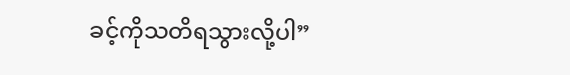ခင့်ကိုသတိရသွားလို့ပါ”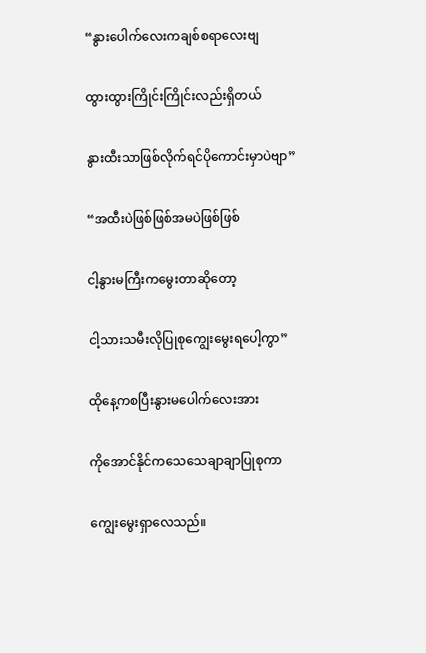“နွားပေါက်လေးကချစ်စရာလေးဗျ

ထွားထွားကြိုင်းကြိုင်းလည်းရှိတယ်

နွားထီးသာဖြစ်လိုက်ရင်ပိုကောင်းမှာပဲဗျာ”

“အထီးပဲဖြစ်ဖြစ်အမပဲဖြစ်ဖြစ်

ငါ့နွားမကြီးကမွေးတာဆိုတော့

ငါ့သားသမီးလိုပြုစုကျွေးမွေးရပေါ့ကွာ”

ထိုနေ့ကစပြီးနွားမပေါက်လေးအား

ကိုအောင်နိုင်ကသေသေချာချာပြုစုကာ

ကျွေးမွေးရှာလေသည်။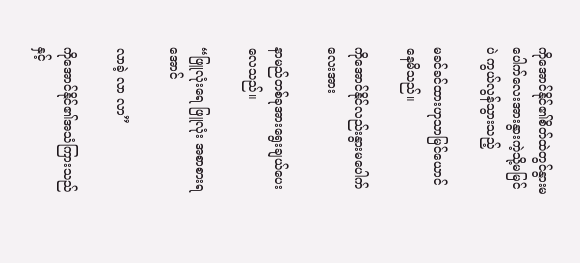ကိုအောင်နိုင်၏စိတ်ထဲတွင်နွားမပေါက်လေးအားနွားကဲ့သို့မမြင်ပဲ ကွယ်လွန်သွားသည့်

မခင်ခင်ထားဟုသာမြင်ယောင်နေမိသည်။

ကိုအောင်နိုင်လည်းနွားမပေါက်လေးအား

နာမည်တစ်ခုအားရွေးချယ်ပေးလေသည်။

“ဖြူလုံးရေ ဖြူလုံး အစာစားရအောင်

လာခဲ့ လာ လာ”

ကိုအောင်နိုင်၏အသံကြားသည်နှင့်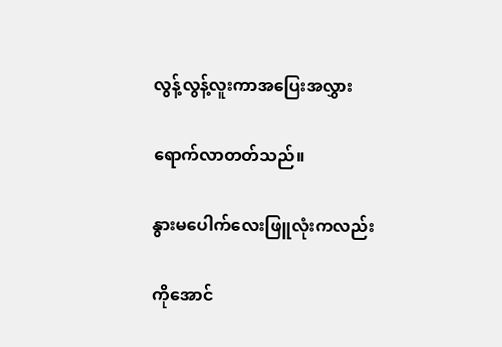လွန့်လွန့်လူးကာအပြေးအလွှား

ရောက်လာတတ်သည်။

နွားမပေါက်လေးဖြူလုံးကလည်း

ကိုအောင်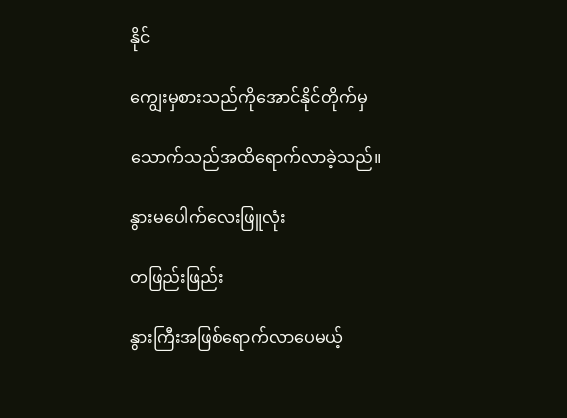နိုင်

ကျွေးမှစားသည်ကိုအောင်နိုင်တိုက်မှ

သောက်သည်အထိရောက်လာခဲ့သည်။

နွားမပေါက်လေးဖြူလုံး

တဖြည်းဖြည်း

နွားကြီးအဖြစ်ရောက်လာပေမယ့်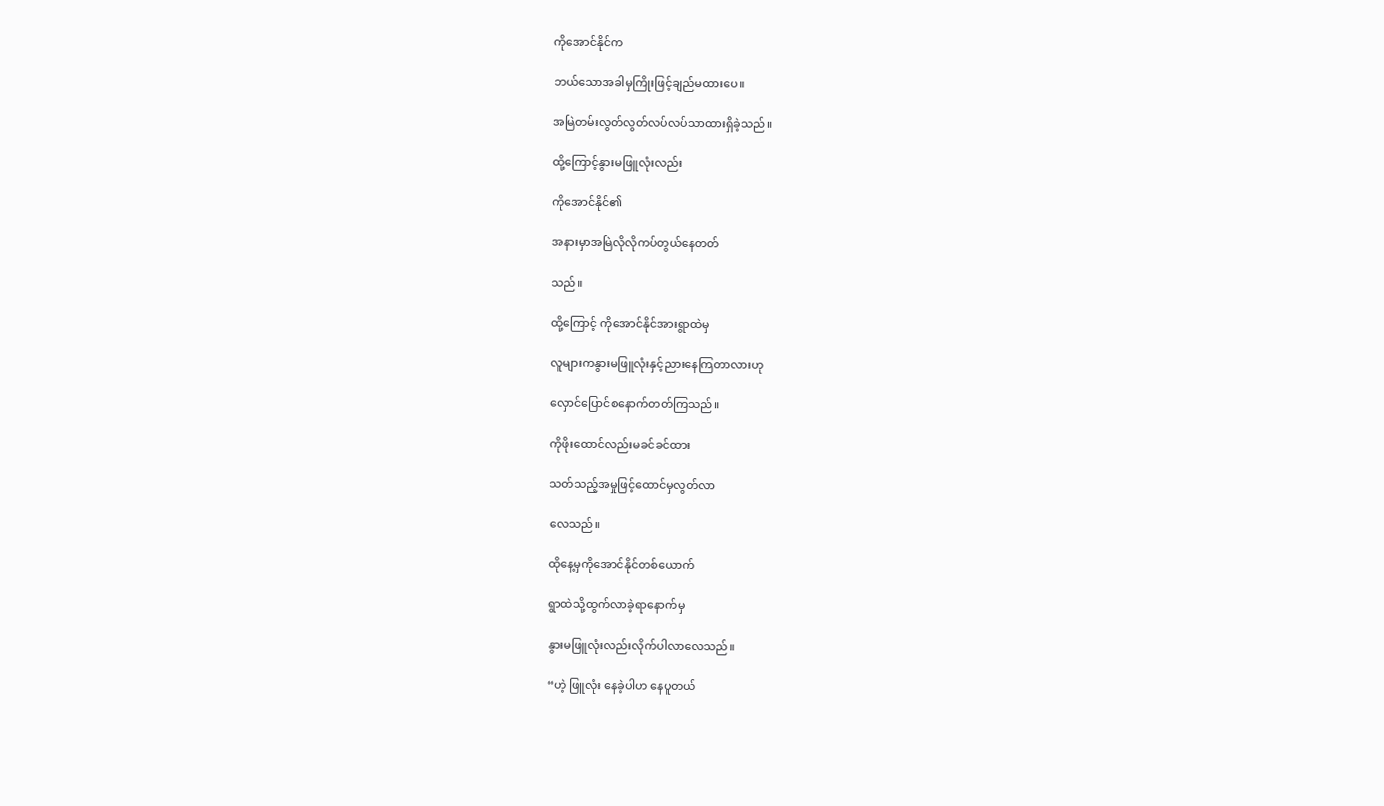ကိုအောင်နိုင်က

ဘယ်သောအခါမှကြိုးဖြင့်ချည်မထားပေ။

အမြဲတမ်းလွတ်လွတ်လပ်လပ်သာထားရှိခဲ့သည်။

ထို့ကြောင့်နွားမဖြူလုံးလည်း

ကိုအောင်နိုင်၏

အနားမှာအမြဲလိုလိုကပ်တွယ်နေတတ်

သည်။

ထို့ကြောင့် ကိုအောင်နိုင်အားရွာထဲမှ

လူများကနွားမဖြူလုံးနှင့်ညားနေကြတာလားဟု

လှောင်ပြောင်စနောက်တတ်ကြသည်။

ကိုဖိုးထောင်လည်းမခင်ခင်ထား

သတ်သည့်အမှုဖြင့်ထောင်မှလွတ်လာ

လေသည်။

ထိုနေ့မှကိုအောင်နိုင်တစ်ယောက်

ရွာထဲသို့ထွက်လာခဲ့ရာနောက်မှ

နွားမဖြူလုံးလည်းလိုက်ပါလာလေသည်။

“ဟဲ့ ဖြူလုံး နေခဲ့ပါဟ နေပူတယ်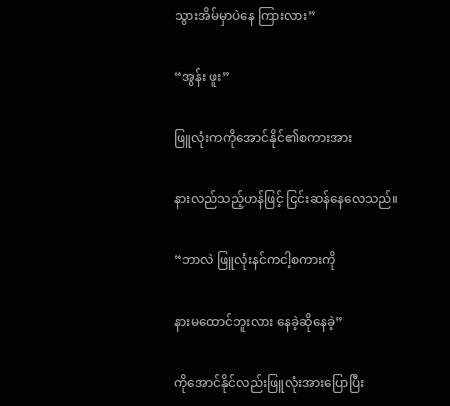သွားအိမ်မှာပဲနေ ကြားလား”

“အွန်း ဖူး”

ဖြူလုံးကကိုအောင်နိုင်၏စကားအား

နားလည်သည့်ဟန်ဖြင့် ငြင်းဆန်နေလေသည်။

“ဘာလဲ ဖြူလုံးနင်ကငါ့စကားကို

နားမထောင်ဘူးလား နေခဲ့ဆိုနေခဲ့”

ကိုအောင်နိုင်လည်းဖြူလုံးအားပြောပြီး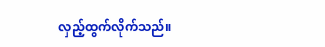လှည့်ထွက်လိုက်သည်။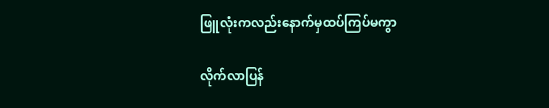ဖြူလုံးကလည်းနောက်မှထပ်ကြပ်မကွာ

လိုက်လာပြန်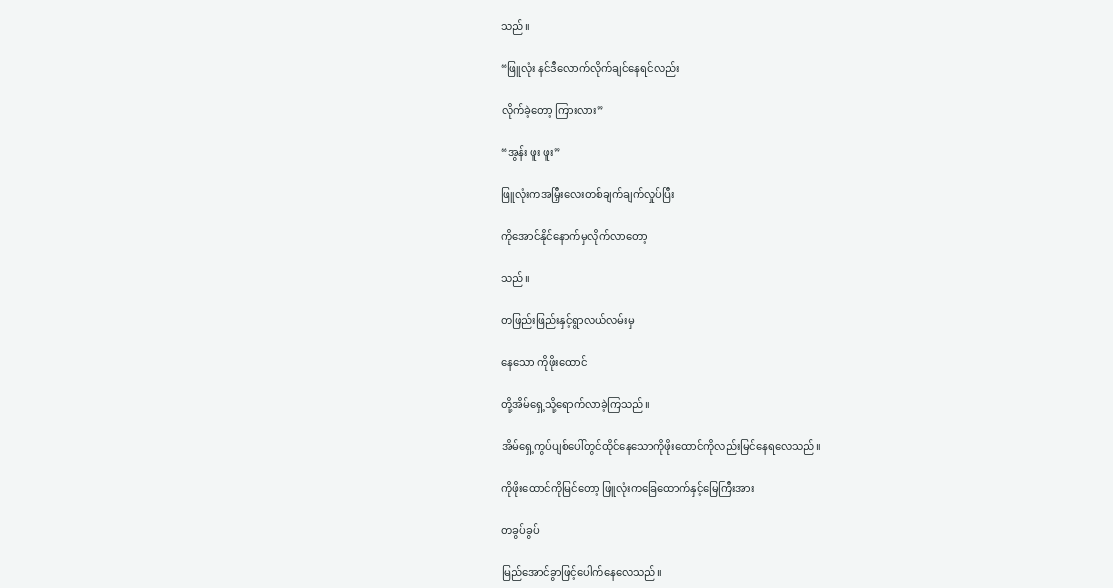သည်။

“ဖြူလုံး နင်ဒီလောက်လိုက်ချင်နေရင်လည်း

လိုက်ခဲ့တော့ ကြားလား”

“အွန်း ဖူး ဖူး”

ဖြူလုံးကအမြှီးလေးတစ်ချက်ချက်လှုပ်ပြီး

ကိုအောင်နိုင်နောက်မှလိုက်လာတော့

သည်။

တဖြည်းဖြည်းနှင့်ရွာလယ်လမ်းမှ

နေသော ကိုဖိုးထောင်

တို့အိမ်ရှေ့သို့ရောက်လာခဲ့ကြသည်။

အိမ်ရှေ့ကွပ်ပျစ်ပေါ်တွင်ထိုင်နေသောကိုဖိုးထောင်ကိုလည်းမြင်နေရလေသည်။

ကိုဖိုးထောင်ကိုမြင်တော့ ဖြူလုံးကခြေထောက်နှင့်မြေကြီးအား

တခွပ်ခွပ်

မြည်အောင်ခွာဖြင့်ပေါက်နေလေသည်။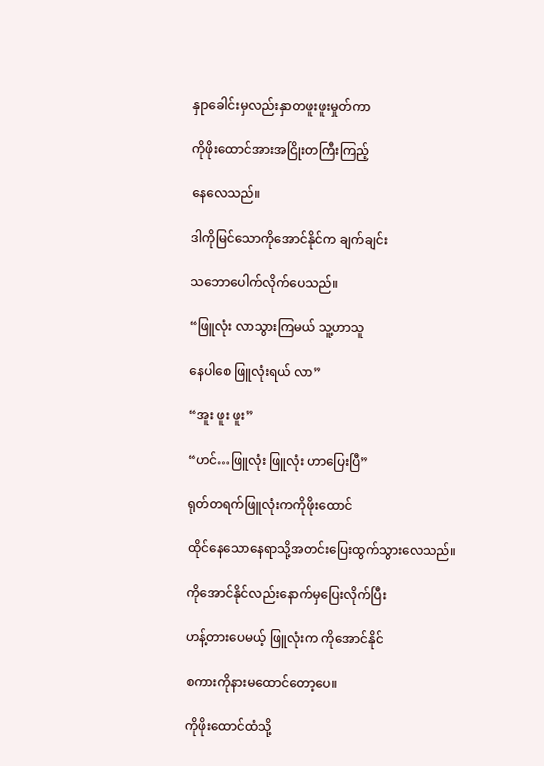နှုာခေါင်းမှလည်းနှာတဖူးဖူးမှုတ်ကာ

ကိုဖိုးထောင်အားအငြိုးတကြီးကြည့်

နေလေသည်။

ဒါကိုမြင်သောကိုအောင်နိုင်က ချက်ချင်း

သဘောပေါက်လိုက်ပေသည်။

“ဖြူလုံး လာသွားကြမယ် သူ့ဟာသူ

နေပါစေ ဖြူလုံးရယ် လာ”

“အူး ဖူး ဖူး”

“ဟင်…ဖြူလုံး ဖြူလုံး ဟာပြေးပြီ”

ရုတ်တရက်ဖြူလုံးကကိုဖိုးထောင်

ထိုင်နေသောနေရာသို့အတင်းပြေးထွက်သွားလေသည်။

ကိုအောင်နိုင်လည်းနောက်မှပြေးလိုက်ပြီး

ဟန့်တားပေမယ့် ဖြူလုံးက ကိုအောင်နိုင်

စကားကိုနားမထောင်တော့ပေ။

ကိုဖိုးထောင်ထံသို့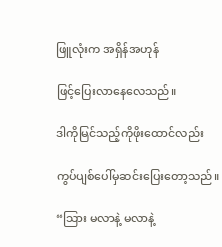ဖြူလုံးက အရှိန်အဟုန်

ဖြင့်ပြေးလာနေလေသည်။

ဒါကိုမြင်သည့်ကိုဖိုးထောင်လည်း

ကွပ်ပျစ်ပေါ်မှဆင်းပြေးတော့သည်။

“သြား မလာနဲ့ မလာနဲ့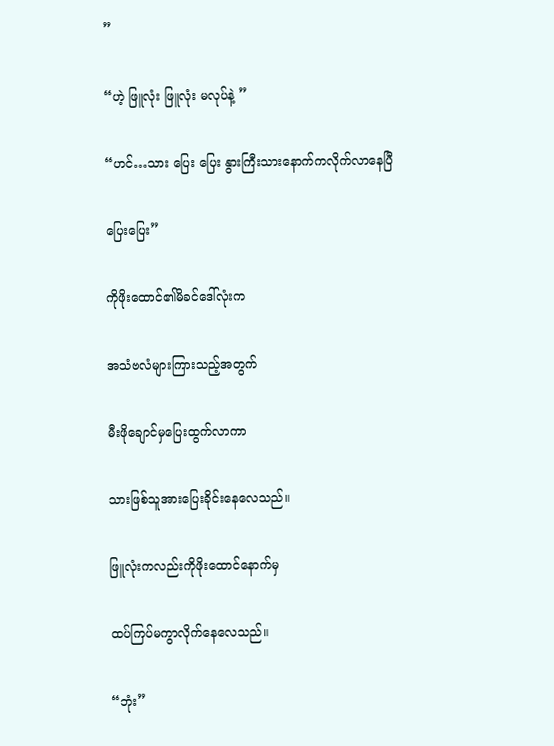”

“ဟဲ့ ဖြူလုံး ဖြူလုံး မလုပ်နဲ့ ”

“ဟင်…သား ပြေး ပြေး နွားကြီးသားနောက်ကလိုက်လာနေပြီ

ပြေးပြေး”

ကိုဖိုးထောင်၏မိခင်ဒေါ်လုံးက

အသံဗလံများကြားသည့်အတွက်

မီးဖိုချောင်မှပြေးထွက်လာကာ

သားဖြစ်သူအားပြေးခိုင်းနေလေသည်။

ဖြူလုံးကလည်းကိုဖိုးထောင်နောက်မှ

ထပ်ကြပ်မကွာလိုက်နေလေသည်။

“ဘုံး”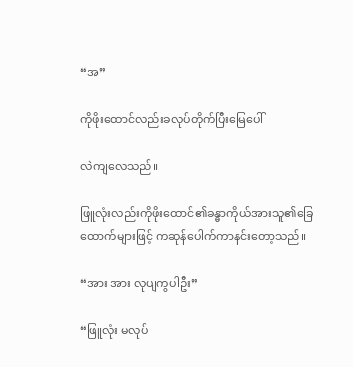“အ”

ကိုဖိုးထောင်လည်းခလုပ်တိုက်ပြီးမြေပေါ်

လဲကျလေသည်။

ဖြူလုံးလည်းကိုဖိုးထောင်၏ခန္ဓာကိုယ်အားသူ၏ခြေထောက်များဖြင့် ကဆုန်ပေါက်ကာနင်းတော့သည်။

“အား အား လုပျကွပါဦး”

“ဖြူလုံး မလုပ်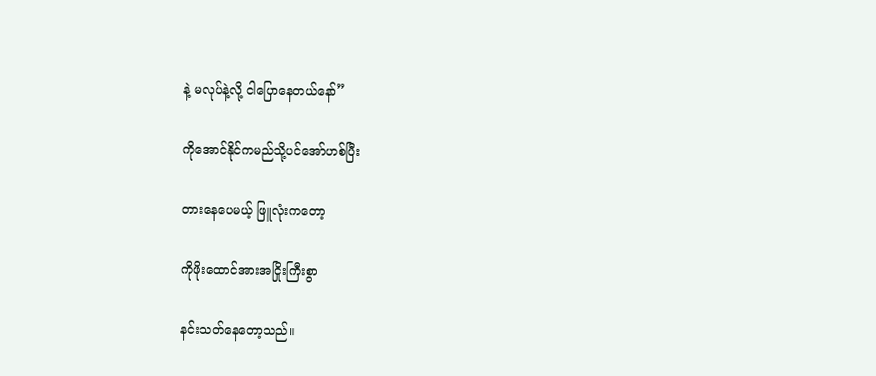နဲ့ မလုပ်နဲ့လို့ ငါပြောနေတယ်နော်”

ကိုအောင်နိုင်ကမည်သို့ပင်အော်ဟစ်ပြီး

တားနေပေမယ့် ဖြူလုံးကတော့

ကိုဖိုးထောင်အားအငြိုးကြီးစွာ

နင်းသတ်နေတော့သည်။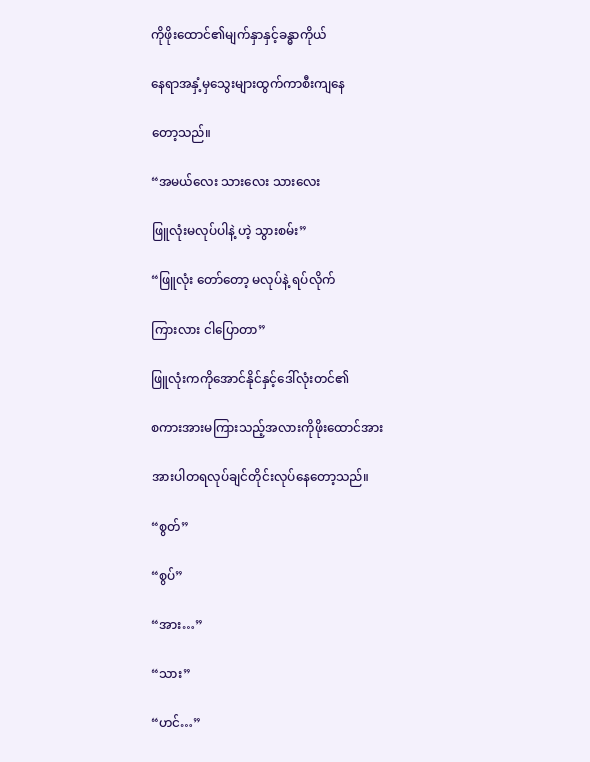ကိုဖိုးထောင်၏မျက်နှာနှင့်ခန္ဓာကိုယ်

နေရာအနှံ့မှသွေးများထွက်ကာစီးကျနေ

တော့သည်။

“အမယ်လေး သားလေး သားလေး

ဖြူလုံးမလုပ်ပါနဲ့ ဟဲ့ သွားစမ်း”

“ဖြူလုံး တော်တော့ မလုပ်နဲ့ ရပ်လိုက်

ကြားလား ငါပြောတာ”

ဖြူလုံးကကိုအောင်နိုင်နှင့်ဒေါ်လုံးတင်၏

စကားအားမကြားသည့်အလားကိုဖိုးထောင်အား

အားပါတရလုပ်ချင်တိုင်းလုပ်နေတော့သည်။

“စွတ်”

“စွပ်”

“အား…”

“သား”

“ဟင်…”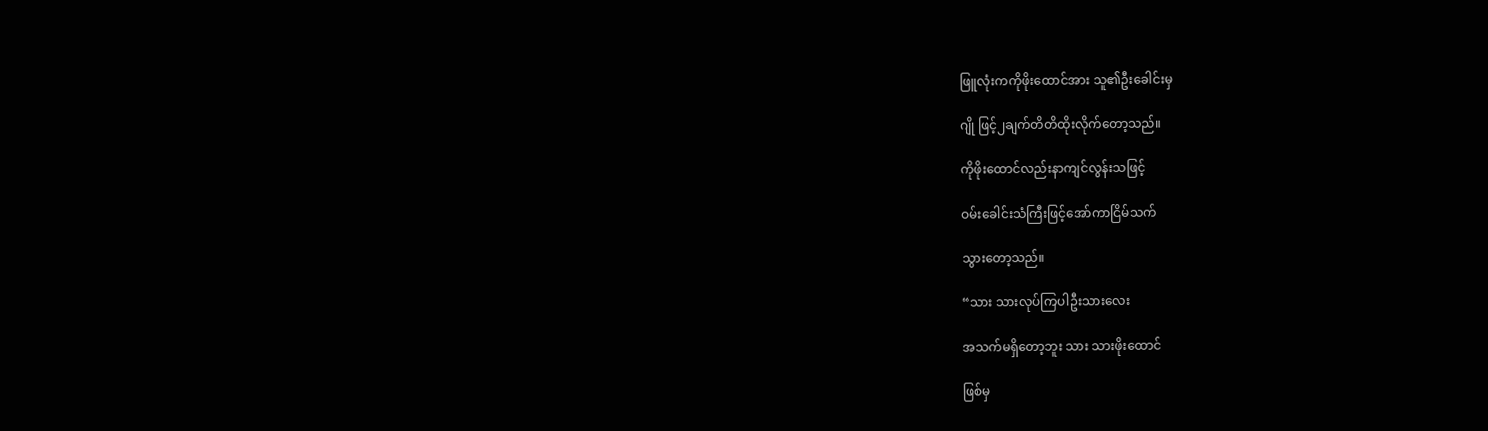ဖြူလုံးကကိုဖိုးထောင်အား သူ၏ဦးခေါင်းမှ

ဂျို ဖြင့်၂ချက်တိတိထိုးလိုက်တော့သည်။

ကိုဖိုးထောင်လည်းနာကျင်လွန်းသဖြင့်

ဝမ်းခေါင်းသံကြီးဖြင့်အော်ကာငြိမ်သက်

သွားတော့သည်။

“သား သားလုပ်ကြပါဦးသားလေး

အသက်မရှိတော့ဘူး သား သားဖိုးထောင်

ဖြစ်မှ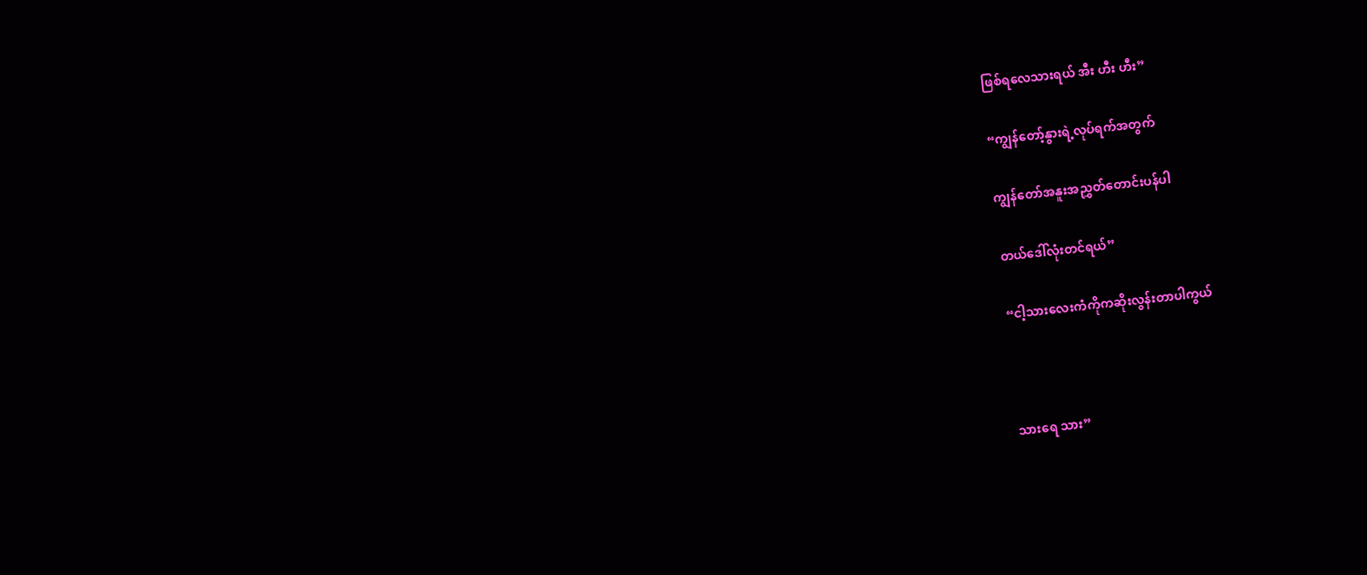ဖြစ်ရလေသားရယ် အီး ဟီး ဟီး”

“ကျွန်တော့်နွားရဲ့လုပ်ရက်အတွက်

ကျွန်တော်အနူးအညွှတ်တောင်းပန်ပါ

တယ်ဒေါ်လုံးတင်ရယ်”

“ငါ့သားလေးကံကိုကဆိုးလွန်းတာပါကွယ်



သားရေ သား”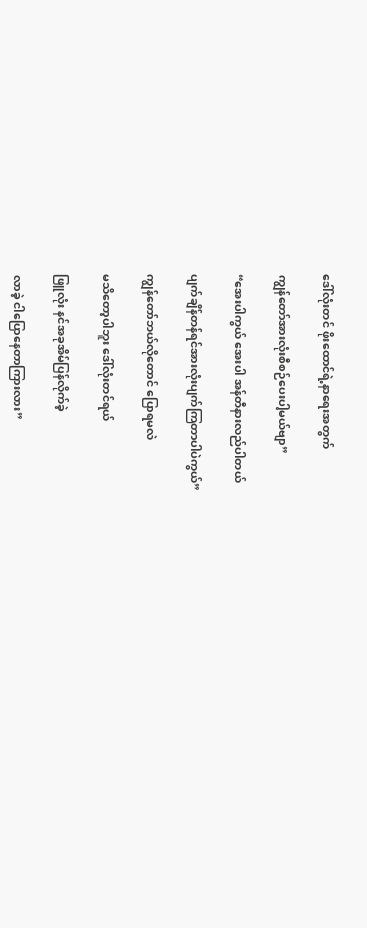ဒေါ်လုံးတင် ဖိုးထောင်ရဲ့နာရေးအတွက်

ကျွန်တော်အားလုံးစီစဉ်ပေးပါ့မယ်ဗျာ”

“အေးပါကွယ် အေးပါ အန်တီနားလည်ပါတယ်

ပျက်ချိန်တန်ရင်အားလုံးပျက်ကြတာပါပဲကွယ်”

ကျွန်တော်ဘယ်လိုတောင် ပြောရမလဲ

မသိတော့ပါဘူး ဒေါ်လုံးတင်ရယ်

ဖြူလုံး နင်အခုအိမ်ပြန်လိုက်ခဲ့

လာခဲ့ ငါပြောနေတာကြားလား”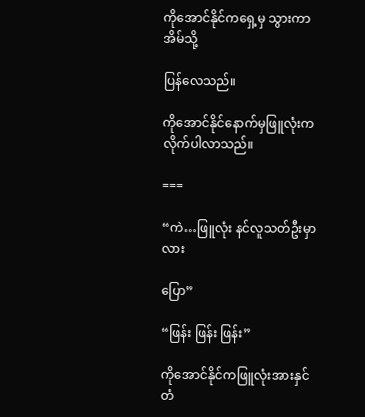ကိုအောင်နိုင်ကရှေ့မှ သွားကာအိမ်သို့

ပြန်လေသည်။

ကိုအောင်နိုင်နောက်မှဖြူလုံးကလိုက်ပါလာသည်။

===

“ကဲ…ဖြူလုံး နင်လူသတ်ဦးမှာလား

ပြော”

“ဖြန်း ဖြန်း ဖြန်း”

ကိုအောင်နိုင်ကဖြူလုံးအားနှင်တံ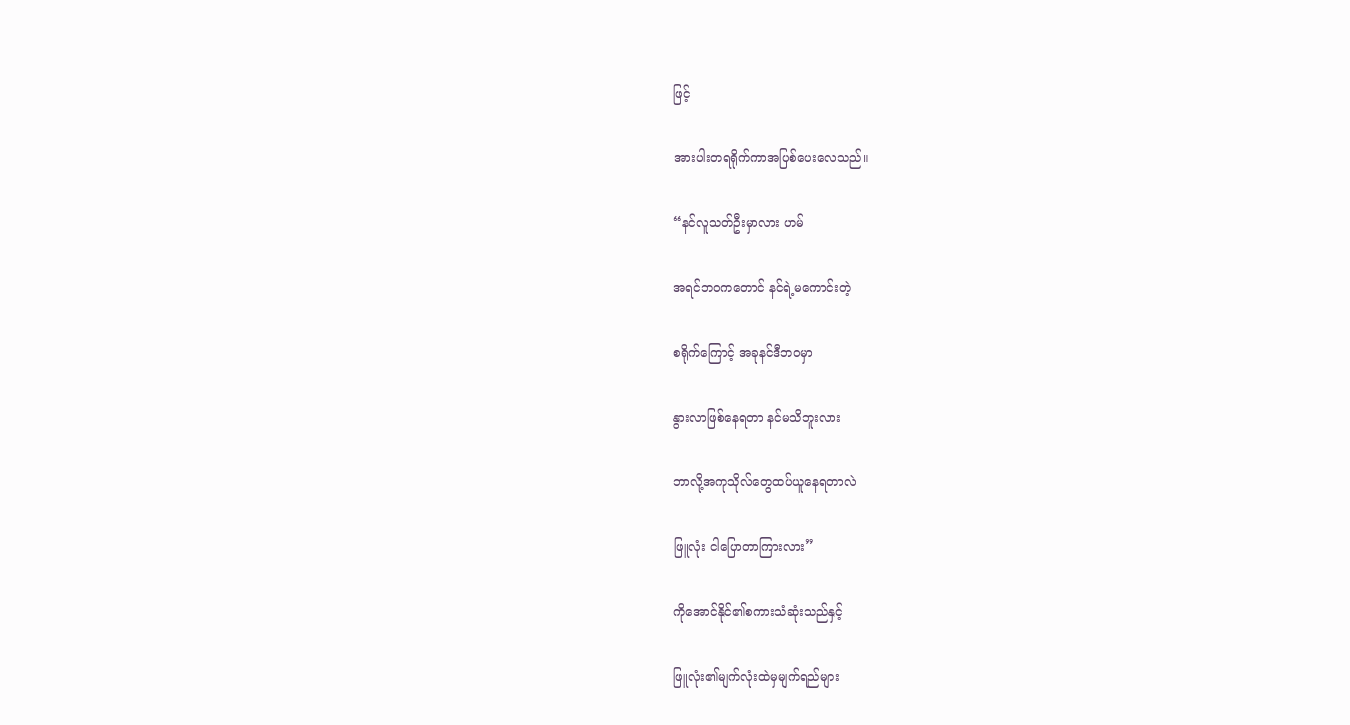ဖြင့်

အားပါးတရရိုက်ကာအပြစ်ပေးလေသည်။

“နင်လူသတ်ဦးမှာလား ဟမ်

အရင်ဘဝကတောင် နင်ရဲ့မကောင်းတဲ့

စရိုက်ကြောင့် အခုနင်ဒီဘဝမှာ

နွားလာဖြစ်နေရတာ နင်မသိဘူးလား

ဘာလို့အကုသိုလ်တွေထပ်ယူနေရတာလဲ

ဖြူလုံး ငါပြောတာကြားလား”

ကိုအောင်နိုင်၏စကားသံဆုံးသည်နှင့်

ဖြူလုံး၏မျက်လုံးထဲမှမျက်ရည်များ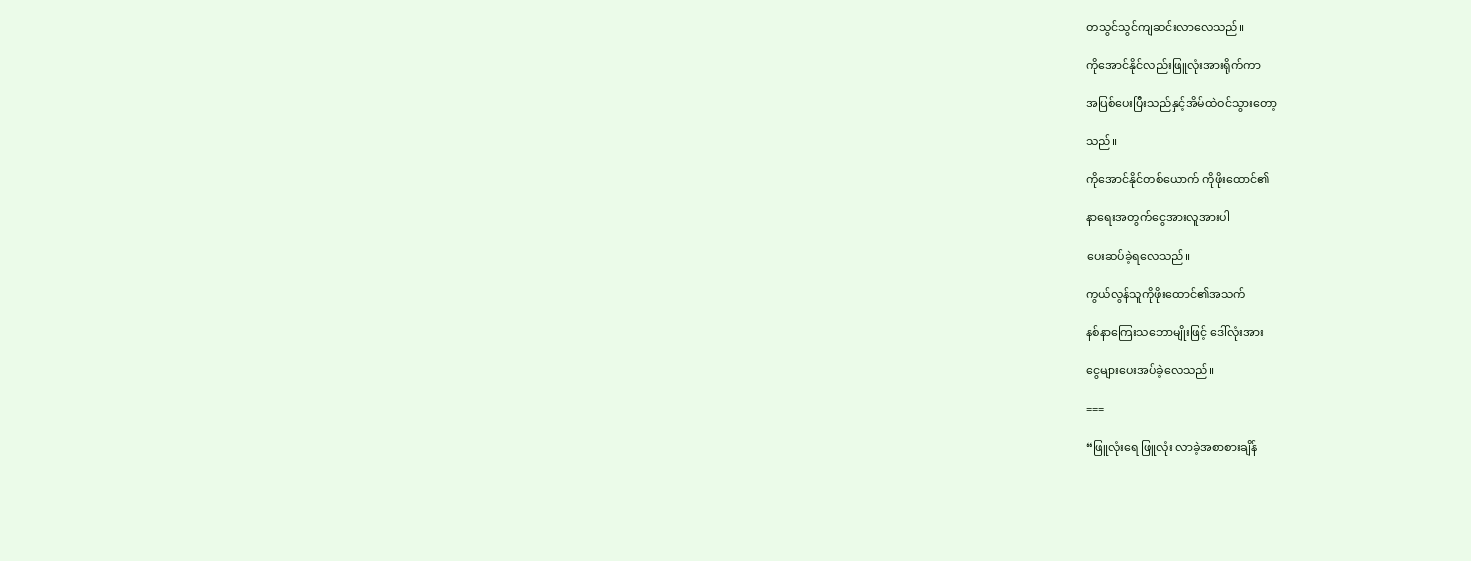တသွင်သွင်ကျဆင်းလာလေသည်။

ကိုအောင်နိုင်လည်းဖြူလုံးအားရိုက်ကာ

အပြစ်ပေးပြီးသည်နှင့်အိမ်ထဲဝင်သွားတော့

သည်။

ကိုအောင်နိုင်တစ်ယောက် ကိုဖိုးထောင်၏

နာရေးအတွက်ငွေအားလူအားပါ

ပေးဆပ်ခဲ့ရလေသည်။

ကွယ်လွန်သူကိုဖိုးထောင်၏အသက်

နစ်နာကြေးသဘောမျိုးဖြင့် ဒေါ်လုံးအား

ငွေများပေးအပ်ခဲ့လေသည်။

===

“ဖြူလုံးရေ ဖြူလုံး လာခဲ့အစာစားချိန်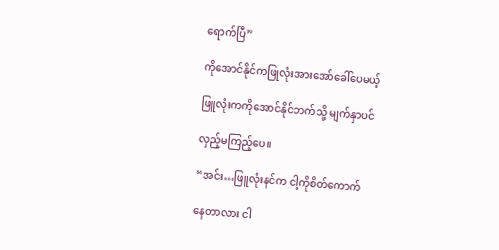ရောက်ပြီ”

ကိုအောင်နိုင်ကဖြုလုံးအားအော်ခေါ်ပေမယ့်

ဖြူလုံးကကိုအောင်နိုင်ဘက်သို့ မျက်နှာပင်

လှည့်မကြည့်ပေ။

“အင်း…ဖြူလုံးနင်က ငါ့ကိုစိတ်ကောက်

နေတာလား ငါ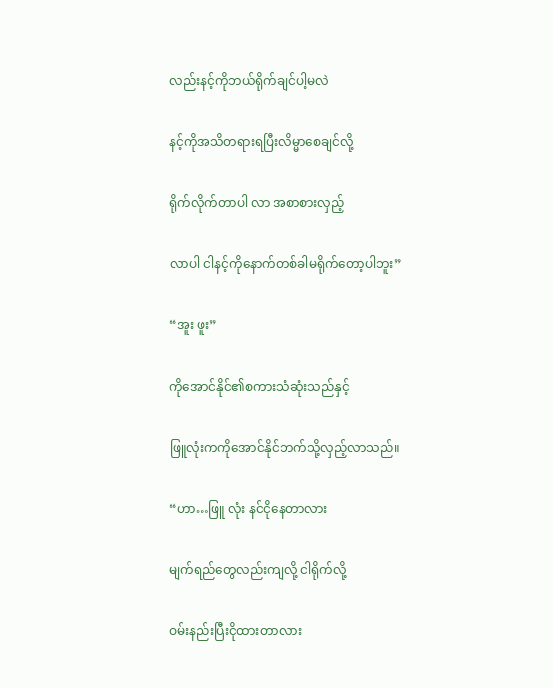လည်းနင့်ကိုဘယ်ရိုက်ချင်ပါ့မလဲ

နင့်ကိုအသိတရားရပြီးလိမ္မာစေချင်လို့

ရိုက်လိုက်တာပါ လာ အစာစားလှည့်

လာပါ ငါနင့်ကိုနောက်တစ်ခါမရိုက်တော့ပါဘူး”

“အူး ဖူး”

ကိုအောင်နိုင်၏စကားသံဆုံးသည်နှင့်

ဖြူလုံးကကိုအောင်နိုင်ဘက်သို့လှည့်လာသည်။

“ဟာ…ဖြူ လုံး နင်ငိုနေတာလား

မျက်ရည်တွေလည်းကျလို့ ငါရိုက်လို့

ဝမ်းနည်းပြီးငိုထားတာလား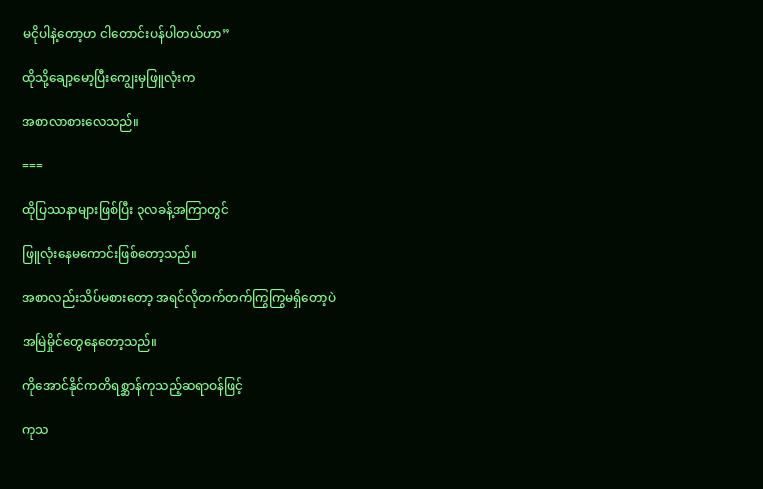မငိုပါနဲ့တော့ဟ ငါတောင်းပန်ပါတယ်ဟာ”

ထိုသို့ချော့မော့ပြီးကျွေးမှဖြူလုံးက

အစာလာစားလေသည်။

===

ထိုပြဿနာများဖြစ်ပြီး ၃လခန့်အကြာတွင်

ဖြူလုံးနေမကောင်းဖြစ်တော့သည်။

အစာလည်းသိပ်မစားတော့ အရင်လိုတက်တက်ကြွကြွမရှိတော့ပဲ

အမြဲမှိုင်တွေနေတော့သည်။

ကိုအောင်နိုင်ကတိရစ္ဆာန်ကုသည့်ဆရာဝန်ဖြင့်

ကုသ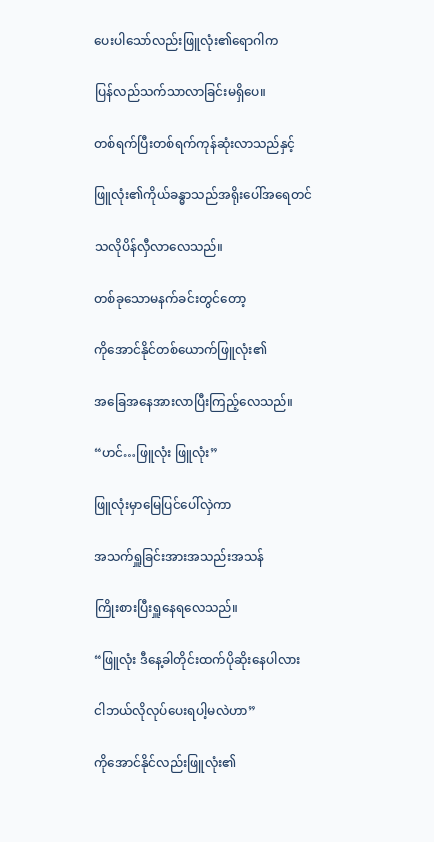ပေးပါသော်လည်းဖြူလုံး၏ရောဂါက

ပြန်လည်သက်သာလာခြင်းမရှိပေ။

တစ်ရက်ပြီးတစ်ရက်ကုန်ဆုံးလာသည်နှင့်

ဖြူလုံး၏ကိုယ်ခန္ဓာသည်အရိုးပေါ်အရေတင်

သလိုပိန်လှီလာလေသည်။

တစ်ခုသောမနက်ခင်းတွင်တော့

ကိုအောင်နိုင်တစ်ယောက်ဖြူလုံး၏

အခြေအနေအားလာပြီးကြည့်လေသည်။

“ဟင်…ဖြူလုံး ဖြူလုံး”

ဖြူလုံးမှာမြေပြင်ပေါ်လှဲကာ

အသက်ရှူခြင်းအားအသည်းအသန်

ကြိုးစားပြီးရှူနေရလေသည်။

“ဖြူလုံး ဒီနေ့ခါတိုင်းထက်ပိုဆိုးနေပါလား

ငါဘယ်လိုလုပ်ပေးရပါ့မလဲဟာ”

ကိုအောင်နိုင်လည်းဖြူလုံး၏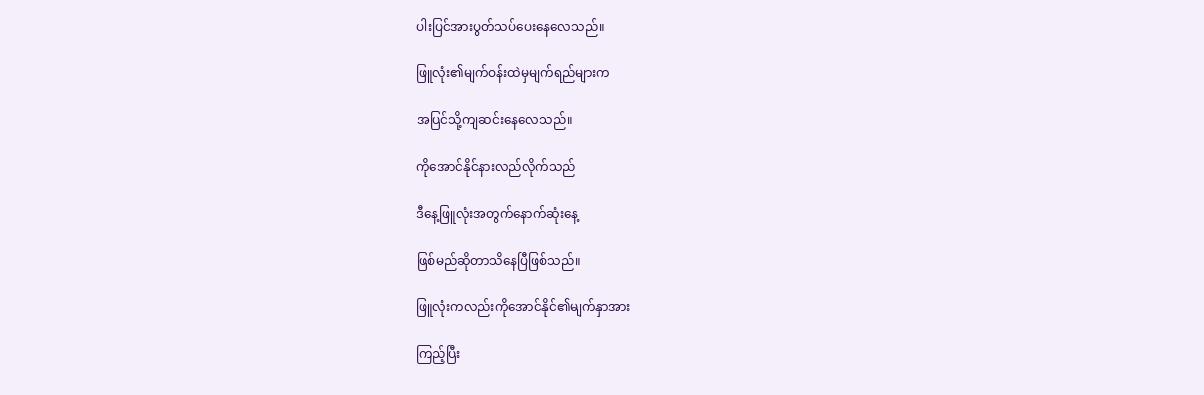ပါးပြင်အားပွတ်သပ်ပေးနေလေသည်။

ဖြူလုံး၏မျက်ဝန်းထဲမှမျက်ရည်များက

အပြင်သို့ကျဆင်းနေလေသည်။

ကိုအောင်နိုင်နားလည်လိုက်သည်

ဒီနေ့ဖြူလုံးအတွက်နောက်ဆုံးနေ့

ဖြစ်မည်ဆိုတာသိနေပြီဖြစ်သည်။

ဖြူလုံးကလည်းကိုအောင်နိုင်၏မျက်နှာအား

ကြည့်ပြီး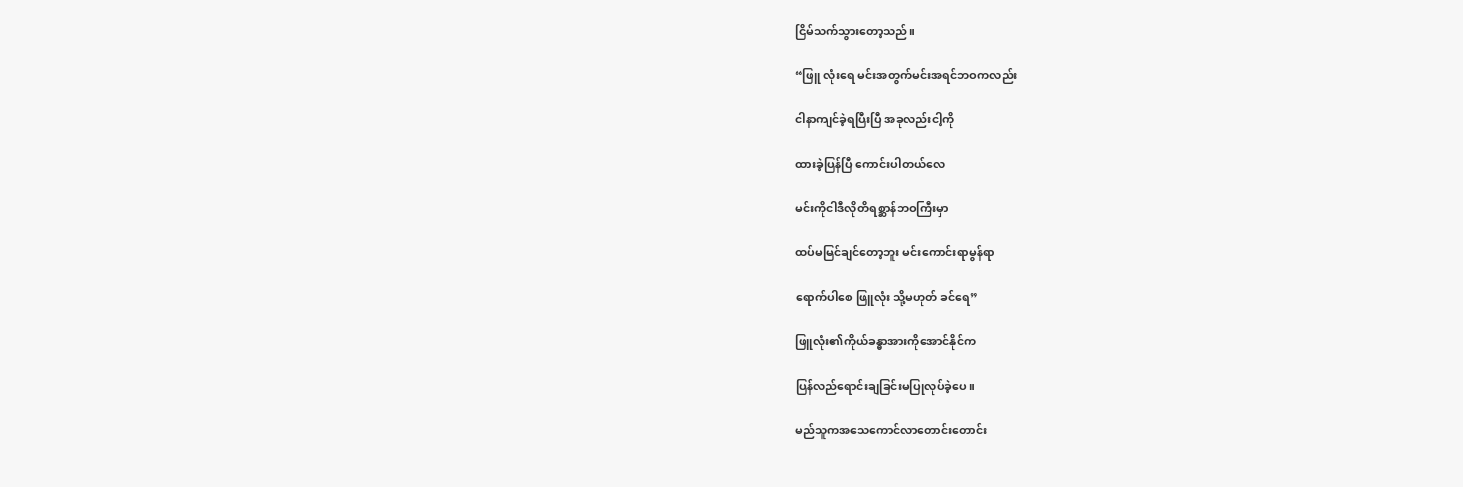ငြိမ်သက်သွားတော့သည်။

“ဖြူ လုံးရေ မင်းအတွက်မင်းအရင်ဘဝကလည်း

ငါနာကျင်ခဲ့ရပြီးပြီ အခုလည်းငါ့ကို

ထားခဲ့ပြန်ပြီ ကောင်းပါတယ်လေ

မင်းကိုငါဒီလိုတိရစ္ဆာန်ဘဝကြီးမှာ

ထပ်မမြင်ချင်တော့ဘူး မင်းကောင်းရာမွန်ရာ

ရောက်ပါစေ ဖြူလုံး သို့မဟုတ် ခင်ရေ”

ဖြူလုံး၏ကိုယ်ခန္ဓာအားကိုအောင်နိုင်က

ပြန်လည်ရောင်းချခြင်းမပြုလုပ်ခဲ့ပေ။

မည်သူကအသေကောင်လာတောင်းတောင်း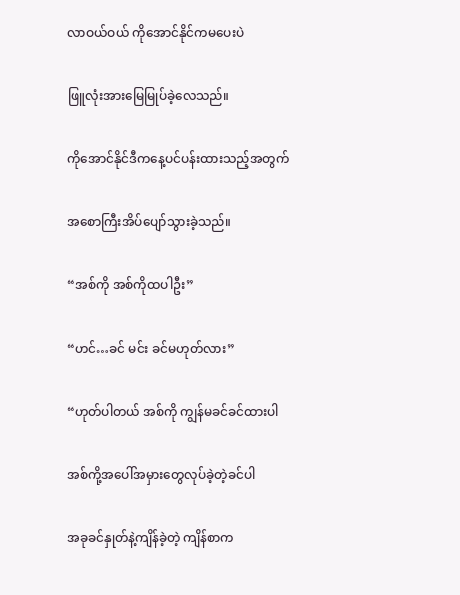လာဝယ်ဝယ် ကိုအောင်နိုင်ကမပေးပဲ

ဖြူလုံးအားမြေမြုပ်ခဲ့လေသည်။

ကိုအောင်နိုင်ဒီကနေ့ပင်ပန်းထားသည့်အတွက်

အစောကြီးအိပ်ပျော်သွားခဲ့သည်။

“အစ်ကို အစ်ကိုထပါဦး”

“ဟင်…ခင် မင်း ခင်မဟုတ်လား”

“ဟုတ်ပါတယ် အစ်ကို ကျွန်မခင်ခင်ထားပါ

အစ်ကို့အပေါ်အမှားတွေလုပ်ခဲ့တဲ့ခင်ပါ

အခုခင်နှုတ်နဲ့ကျိန်ခဲ့တဲ့ ကျိန်စာက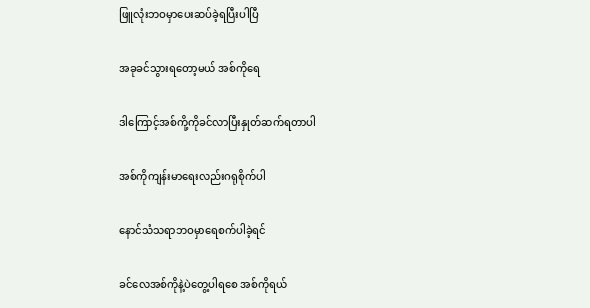ဖြူလုံးဘဝမှာပေးဆပ်ခဲ့ရပြီးပါပြီ

အခုခင်သွားရတော့မယ် အစ်ကိုရေ

ဒါကြောင့်အစ်ကို့ကိုခင်လာပြီးနှုတ်ဆက်ရတာပါ

အစ်ကိုကျန်းမာရေးလည်းဂရုစိုက်ပါ

နောင်သံသရာဘဝမှာရေစက်ပါခဲ့ရင်

ခင်လေအစ်ကိုနဲ့ပဲတွေ့ပါရစေ အစ်ကိုရယ်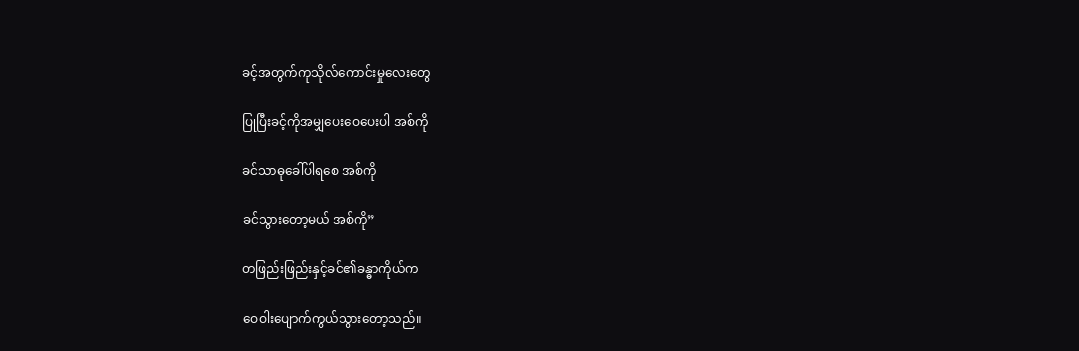ခင့်အတွက်ကုသိုလ်ကောင်းမှုလေးတွေ

ပြုပြီးခင့်ကိုအမျှပေးဝေပေးပါ အစ်ကို

ခင်သာဓုခေါ်ပါရစေ အစ်ကို

ခင်သွားတော့မယ် အစ်ကို”

တဖြည်းဖြည်းနှင့်ခင်၏ခန္ဓာကိုယ်က

ဝေဝါးပျောက်ကွယ်သွားတော့သည်။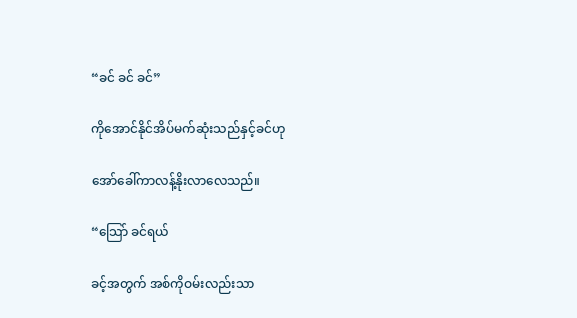“ခင် ခင် ခင်”

ကိုအောင်နိုင်အိပ်မက်ဆုံးသည်နှင့်ခင်ဟု

အော်ခေါ်ကာလန့်နိုးလာလေသည်။

“သြော် ခင်ရယ်

ခင့်အတွက် အစ်ကိုဝမ်းလည်းသာ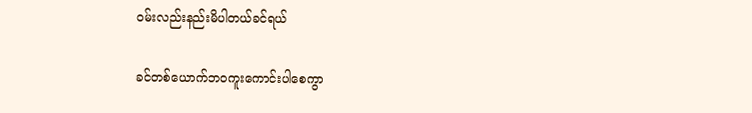ဝမ်းလည်းနည်းမိပါတယ်ခင်ရယ်

ခင်တစ်ယောက်ဘဝကူးကောင်းပါစေကွာ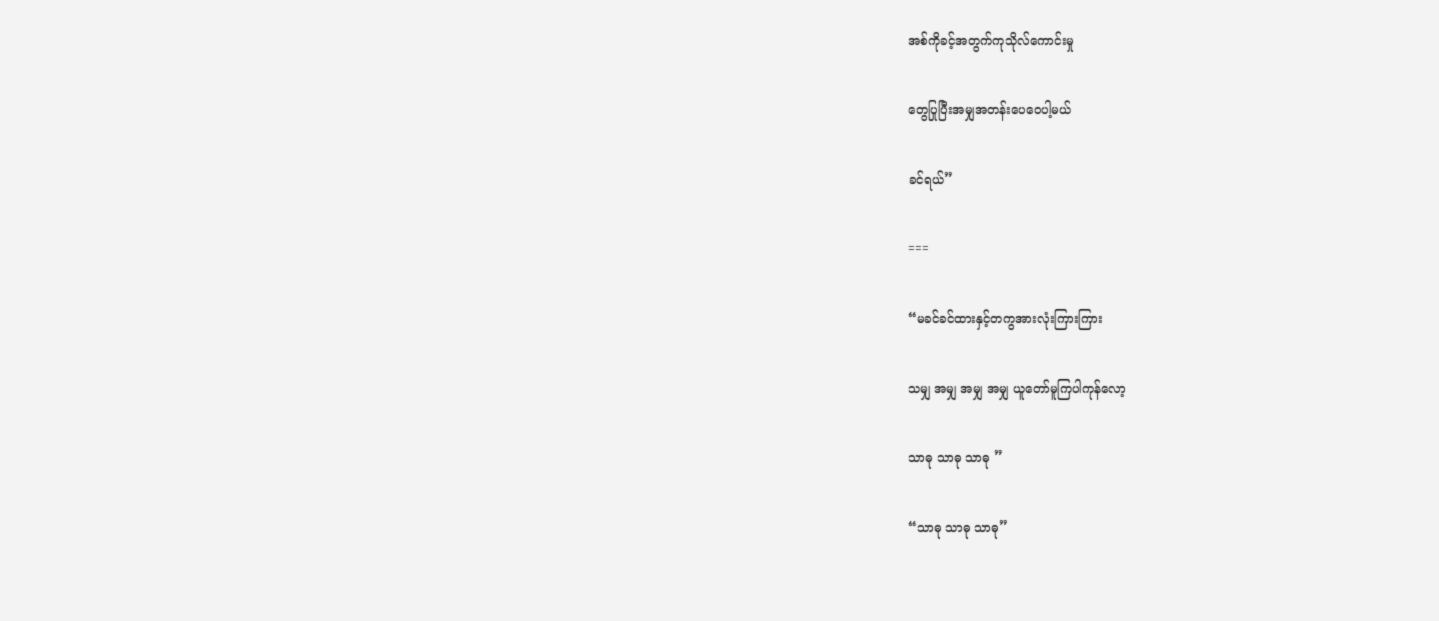အစ်ကိုခင့်အတွက်ကုသိုလ်ကောင်းမှု

တွေပြုပြီးအမျှအတန်းပေဝေပါ့မယ်

ခင်ရယ်”

===

“မခင်ခင်ထားနှင့်တကွအားလုံးကြားကြား

သမျှ အမျှ အမျှ အမျှ ယူတော်မူကြပါကုန်လော့

သာဓု သာဓု သာဓု ”

“သာဓု သာဓု သာဓု”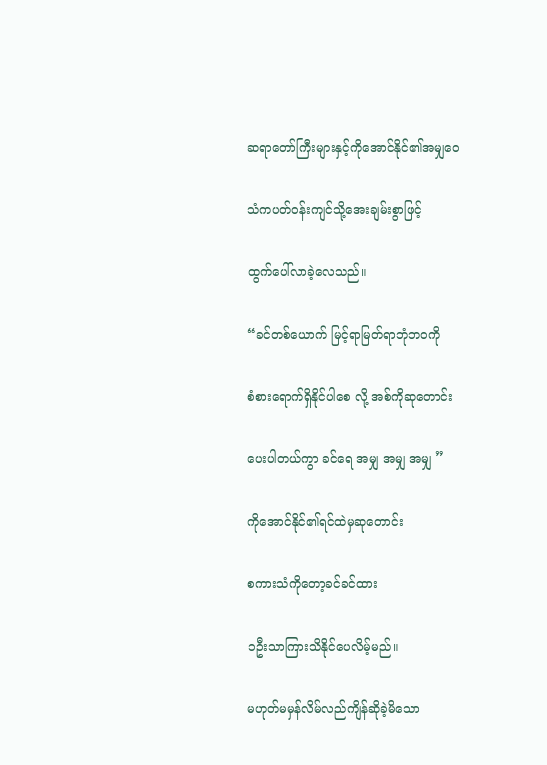ဆရာတော်ကြီးများနှင့်ကိုအောင်နိုင်၏အမျှဝေ

သံကပတ်ဝန်းကျင်သို့အေးချမ်းစွာဖြင့်

ထွက်ပေါ်လာခဲ့လေသည်။

“ခင်တစ်ယောက် မြင့်ရာမြတ်ရာဘုံဘဝကို

စံစားရောက်ရှိနိုင်ပါစေ လို့ အစ်ကိုဆုတောင်း

ပေးပါတယ်ကွာ ခင်ရေ အမျှ အမျှ အမျှ ”

ကိုအောင်နိုင်၏ရင်ထဲမှဆုတောင်း

စကားသံကိုတော့ခင်ခင်ထား

၁ဦးသာကြားသိနိုင်ပေလိမ့်မည်။

မဟုတ်မမှန်လိမ်လည်ကျိန်ဆိုခဲ့မိသော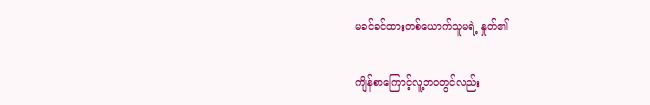မခင်ခင်ထားတစ်ယောက်သူမရဲ့ နှုတ်၏

ကျိန်စာကြောင့်လူ့ဘဝတွင်လည်း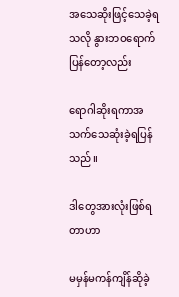အသေဆိုးဖြင့်သေခဲ့ရသလို နွားဘဝရောက်ပြန်တော့လည်း

ရောဂါဆိုးရကာအသက်သေဆုံးခဲ့ရပြန်သည်။

ဒါတွေအားလုံးဖြစ်ရတာဟာ

မမှန်မကန်ကျိန်ဆိုခဲ့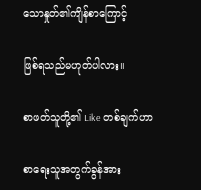သောနှုတ်၏ကျိန်စာကြောင့်

ဖြစ်ရသည်မဟုတ်ပါလား။

စာဖတ်သူတို့၏ Like တစ်ချက်ဟာ

စာရေးသူအတွက်ခွန်အား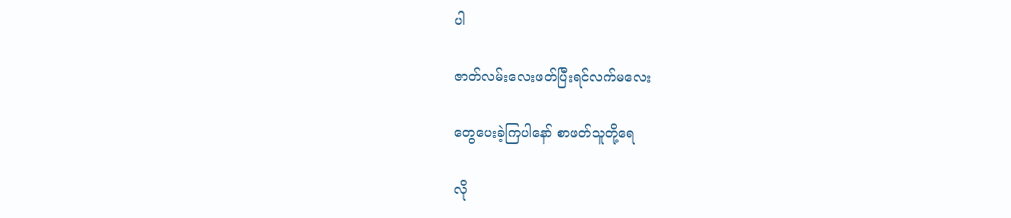ပါ

ဇာတ်လမ်းလေးဖတ်ပြီးရင်လက်မလေး

တွေပေးခဲ့ကြပါနော် စာဖတ်သူတို့ရေ

လို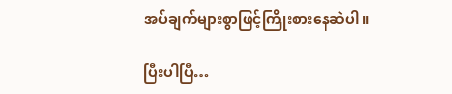အပ်ချက်များစွာဖြင့်ကြိုးစားနေဆဲပါ။

ပြီးပါပြီ…